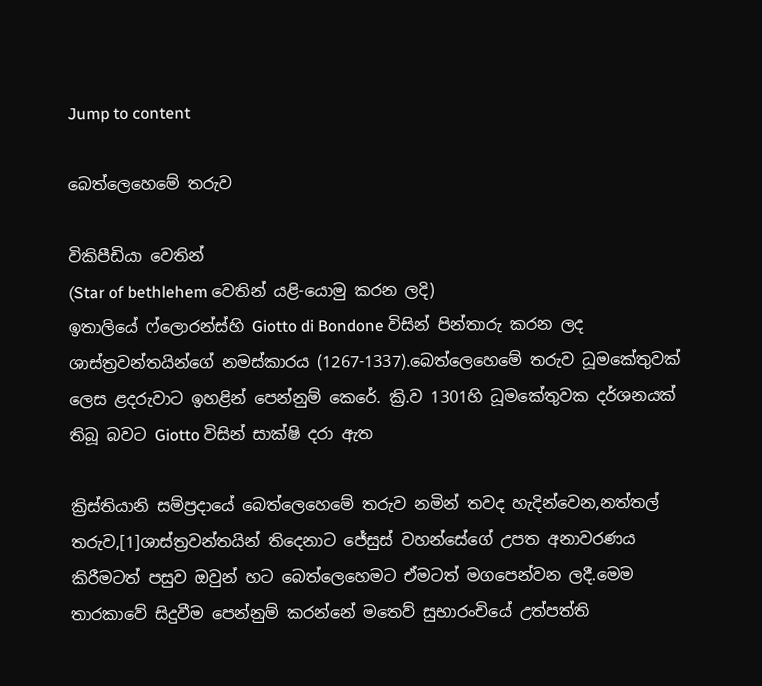Jump to content

බෙත්ලෙහෙමේ‍ තරුව

විකිපීඩියා වෙතින්
(Star of bethlehem වෙතින් යළි-යොමු කරන ලදි)
ඉතාලියේ ෆ්ලොරන්ස්හි Giotto di Bondone විසින් පින්තාරු කරන ලද ශාස්ත්‍රවන්තයින්ගේ නමස්කාරය (1267-1337).බෙත්ලෙහෙමේ‍ තරුව ධූමකේතුවක් ලෙස ළදරුවාට ඉහළින් පෙන්නුම් කෙරේ. ක්‍රි.ව 1301හි ධූමකේතුවක දර්ශනයක් තිබූ බවට Giotto විසින් සාක්ෂි දරා ඇත

ක්‍රිස්තියානි සම්ප්‍රදායේ බෙත්ලෙහෙමේ‍ තරුව නමින් තවද හැදින්වෙන,නත්තල් තරුව,[1]ශාස්ත්‍රවන්තයින් තිදෙනාට ජේසුස් වහන්සේගේ උපත අනාවරණය කිරීමටත් පසුව ඔවුන් හට බෙත්ලෙහෙමට ඒමටත් මගපෙන්වන ලදී.මෙම තාරකාවේ සිදුවීම පෙන්නුම් කරන්නේ මතෙව් සුභාරංචියේ උත්පත්ති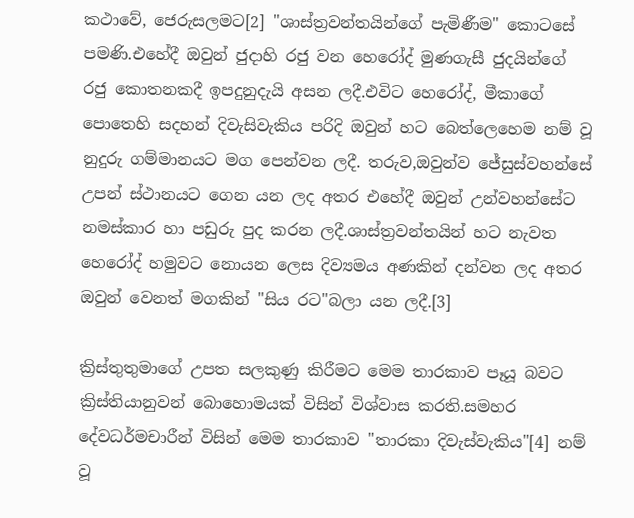කථාවේ, ජෙරුසලමට[2] "ශාස්ත්‍රවන්තයින්ගේ පැමිණීම" කොටසේ පමණි.එහේදී ඔවුන් ජුදාහි රජු වන හෙරෝද් මුණගැසී ජුදයින්ගේ රජු කොතනකදී ඉපදුනුදැයි අසන ලදී.එවිට හෙරෝද්, මීකාගේ පොතෙහි සදහන් දිවැසිවැකිය පරිදි ඔවුන් හට බෙත්ලෙහෙම නම් වූ නුදුරු ගම්මානයට මග පෙන්වන ලදී. තරුව,ඔවුන්ව ජේසුස්වහන්සේ උපන් ස්ථානයට ගෙන යන ලද අතර එහේදී ඔවුන් උන්වහන්සේට නමස්කාර හා පඩුරු පුද කරන ලදී.ශාස්ත්‍රවන්තයින් හට නැවත හෙරෝද් හමුවට නොයන ලෙස දිව්‍යමය අණකින් දන්වන ලද අතර ඔවුන් වෙනත් මගකින් "සිය රට"බලා යන ලදී.[3]

ක්‍රිස්තුතුමාගේ උපත සලකුණු කිරීමට මෙම තාරකාව පෑයූ බවට ක්‍රිස්තියානුවන් බොහොමයක් විසින් විශ්වාස කරති.සමහර දේවධර්මචාරීන් විසින් මෙම තාරකාව "තාරකා දිවැස්වැකිය"[4] නම් වූ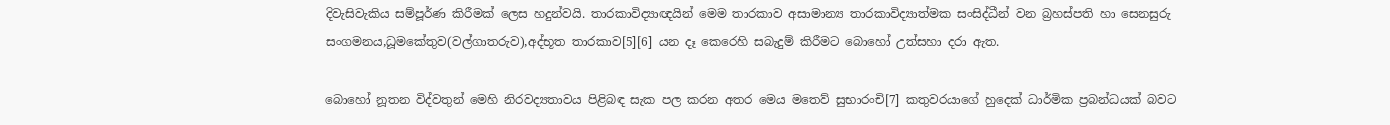දිවැසිවැකිය සම්පූර්ණ කිරීමක් ලෙස හදුන්වයි. තාරකාවිද්‍යාඥයින් මෙම තාරකාව අසාමාන්‍ය තාරකාවිද්‍යාත්මක සංසිද්ධීන් වන බ්‍රහස්පති හා සෙනසුරු සංගමනය,ධූමකේතුව(වල්ගාතරුව),අද්භූත තාරකාව[5][6] යන දෑ කෙරෙහි සබැදුම් කිරීමට බොහෝ උත්සහා දරා ඇත.

බොහෝ නූතන විද්වතුන් මෙහි නිරවද්‍යතාවය පිළිබඳ සැක පල කරන අතර මෙය මතෙව් සුභාරංචි[7] කතුවරයාගේ හුදෙක් ධාර්මික ප්‍රබන්ධයක් බවට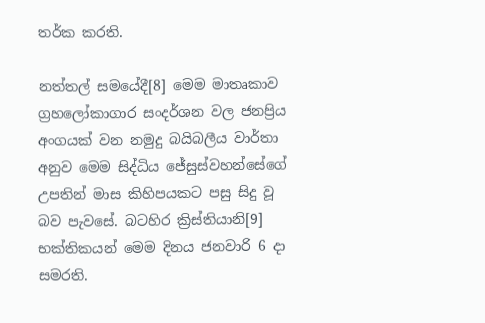තර්ක කරති.

නත්තල් සමයේදී[8] මෙම මාතෘකාව ග්‍රහලෝකාගාර සංදර්ශන වල ජනප්‍රිය අංගයක් වන නමුදු බයිබලීය වාර්තා අනුව මෙම සිද්ධිය ජේසුස්වහන්සේගේ උපතින් මාස කිහිපයකට පසු සිදු වූ බව පැවසේ. බටහිර ක්‍රිස්තියානි[9] භක්තිකයන් මෙම දිනය ජනවාරි 6 දා සමරති.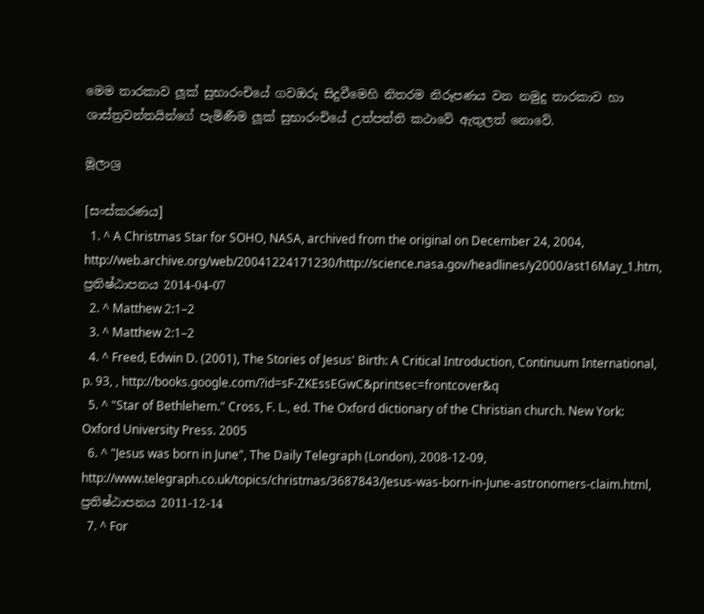මෙම තාරකාව ලූක් සුභාරංචියේ ගවඔරු සිදුවීමෙහි නිතරම නිරූපණය වන නමුදු තාරකාව හා ශාස්ත්‍රවන්තයින්ගේ පැමිණීම ලූක් සුභාරංචියේ උත්පත්ති කථාවේ ඇතුලත් නොවේ.

මූලාශ්‍ර

[සංස්කරණය]
  1. ^ A Christmas Star for SOHO, NASA, archived from the original on December 24, 2004, http://web.archive.org/web/20041224171230/http://science.nasa.gov/headlines/y2000/ast16May_1.htm, ප්‍රතිෂ්ඨාපනය 2014-04-07
  2. ^ Matthew 2:1–2
  3. ^ Matthew 2:1–2
  4. ^ Freed, Edwin D. (2001), The Stories of Jesus' Birth: A Critical Introduction, Continuum International, p. 93, , http://books.google.com/?id=sF-ZKEssEGwC&printsec=frontcover&q
  5. ^ "Star of Bethlehem." Cross, F. L., ed. The Oxford dictionary of the Christian church. New York: Oxford University Press. 2005
  6. ^ "Jesus was born in June", The Daily Telegraph (London), 2008-12-09, http://www.telegraph.co.uk/topics/christmas/3687843/Jesus-was-born-in-June-astronomers-claim.html, ප්‍රතිෂ්ඨාපනය 2011-12-14
  7. ^ For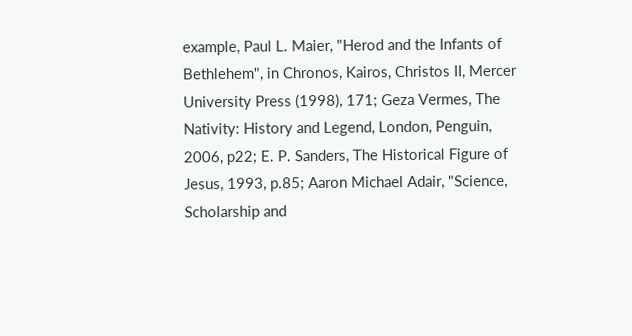example, Paul L. Maier, "Herod and the Infants of Bethlehem", in Chronos, Kairos, Christos II, Mercer University Press (1998), 171; Geza Vermes, The Nativity: History and Legend, London, Penguin, 2006, p22; E. P. Sanders, The Historical Figure of Jesus, 1993, p.85; Aaron Michael Adair, "Science, Scholarship and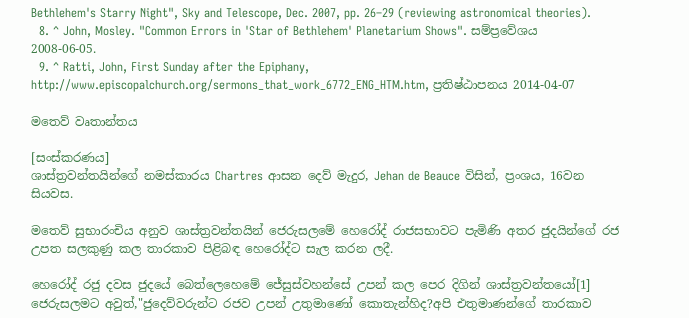Bethlehem's Starry Night", Sky and Telescope, Dec. 2007, pp. 26–29 (reviewing astronomical theories).
  8. ^ John, Mosley. "Common Errors in 'Star of Bethlehem' Planetarium Shows". සම්ප්‍රවේශය 2008-06-05.
  9. ^ Ratti, John, First Sunday after the Epiphany, http://www.episcopalchurch.org/sermons_that_work_6772_ENG_HTM.htm, ප්‍රතිෂ්ඨාපනය 2014-04-07

මතෙව් වෘතාන්තය

[සංස්කරණය]
ශාස්ත්‍රවන්තයින්ගේ නමස්කාරය Chartres ආසන දෙව් මැදුර, Jehan de Beauce විසින්, ප්‍රංශය, 16වන සියවස.

මතෙව් සුභාරංචිය අනුව ශාස්ත්‍රවන්තයින් ජෙරුසලමේ හෙරෝද් රාජසභාවට පැමිණි අතර ජුදයින්ගේ රජ උපත සලකුණු කල තාරකාව පිළිබඳ හෙරෝද්ට සැල කරන ලදී.

හෙරෝද් රජු දවස ජුදයේ බෙත්ලෙහෙමේ‍ ජේසුස්වහන්සේ උපන් කල පෙර දිගින් ශාස්ත්‍රවන්තයෝ[1] ජෙරුසලමට අවුත්,"ජුදෙව්වරුන්ට රජව උපන් උතුමාණෝ කොතැන්හිද?අපි එතුමාණන්ගේ තාරකාව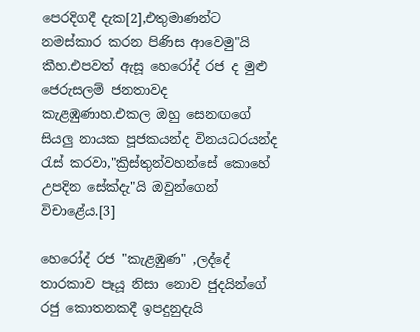පෙරදිගදී දැක[2],එතුමාණන්ට නමස්කාර කරන පිණිස ආවෙමු"යි කීහ.එපවත් ඇසූ හෙරෝද් රජ ද මුළු ජෙරුසලම් ජනතාවද කැළඹුණාහ.එකල ඔහු සෙනඟගේ සියලු නායක පූජකයන්ද විනයධරයන්ද රැස් කරවා,"ක්‍රිස්තුන්වහන්සේ කොහේ උපදින සේක්දැ"යි ඔවුන්ගෙන් විචාළේය.[3]

හෙරෝද් රජ "කැළඹුණ" ,ලද්දේ තාරකාව පෑයූ නිසා නොව ජුදයින්ගේ රජු කොතනකදී ඉපදුනුදැයි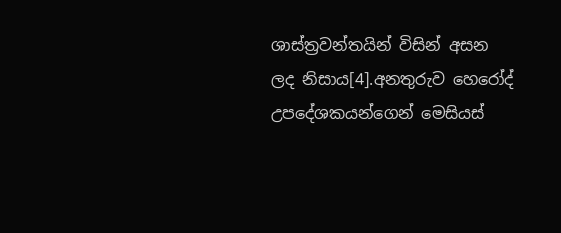ශාස්ත්‍රවන්තයින් විසින් අසන ලද නිසාය[4].අනතුරුව හෙරෝද් උපදේශකයන්ගෙන් මෙසියස්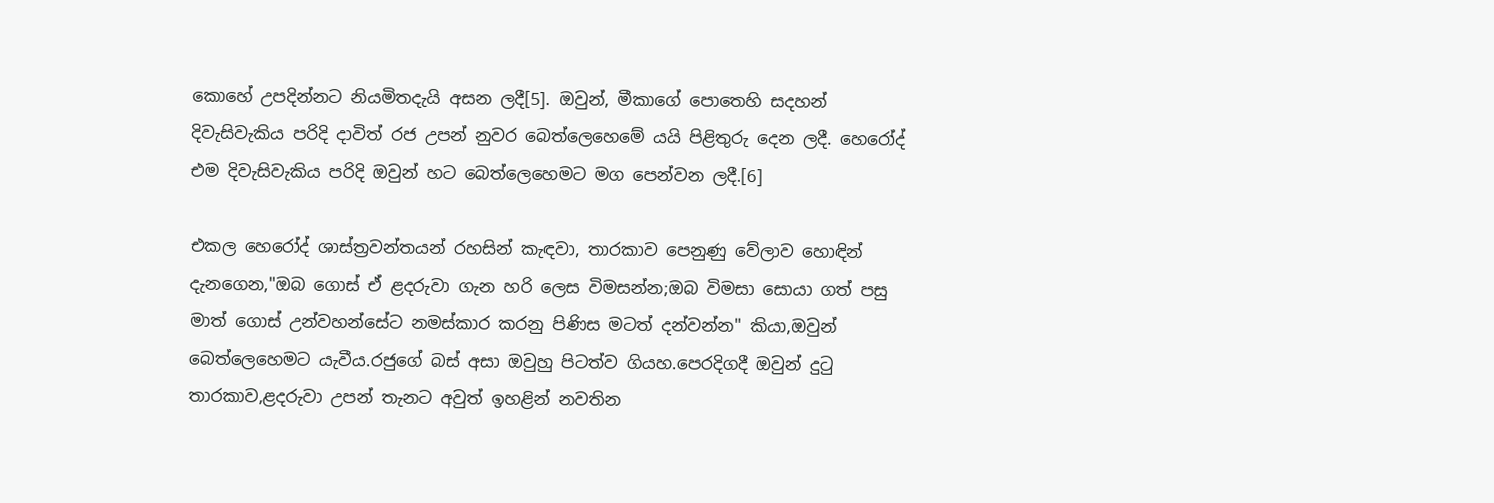කොහේ උපදින්නට නියමිතදැයි අසන ලදී[5]. ඔවුන්, මීකාගේ පොතෙහි සදහන් දිවැසිවැකිය පරිදි දාවිත් රජ උපන් නුවර බෙත්ලෙහෙමේ‍ යයි පිළිතුරු දෙන ලදී. හෙරෝද් එම දිවැසිවැකිය පරිදි ඔවුන් හට බෙත්ලෙහෙමට මග පෙන්වන ලදී.[6]

එකල හෙරෝද් ශාස්ත්‍රවන්තයන් රහසින් කැඳවා, තාරකාව පෙනුණු වේලාව හොඳින් දැනගෙන,"ඔබ ගොස් ඒ ළදරුවා ගැන හරි ලෙස විමසන්න;ඔබ විමසා සොයා ගත් පසු මාත් ගොස් උන්වහන්සේට නමස්කාර කරනු පිණිස මටත් දන්වන්න" කියා,ඔවුන් බෙත්ලෙහෙමට යැවීය.රජුගේ බස් අසා ඔවුහු පිටත්ව ගියහ.පෙරදිගදී ඔවුන් දුටු තාරකාව,ළදරුවා උපන් තැනට අවුත් ඉහළින් නවතින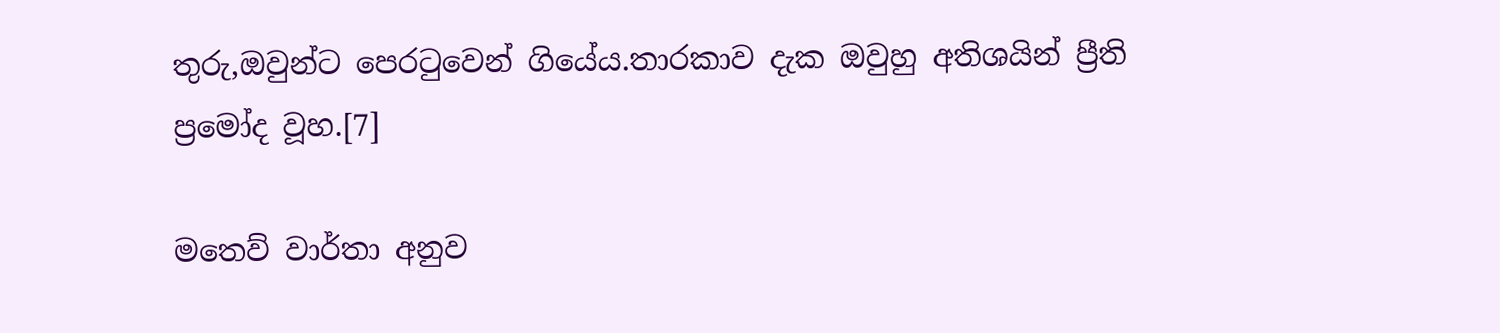තුරු,ඔවුන්ට පෙරටුවෙන් ගියේය.තාරකාව දැක ඔවුහු අතිශයින් ප්‍රීති ප්‍රමෝද වූහ.[7]

මතෙව් වාර්තා අනුව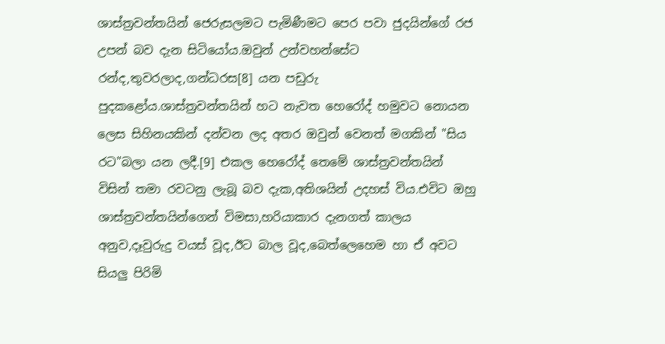ශාස්ත්‍රවන්තයින් ජෙරුසලමට පැමිණීමට පෙර පවා ජුදයින්ගේ රජ උපන් බව දැන සිටියෝය.ඔවුන් උන්වහන්සේට රන්ද,තුවරලාද,ගන්ධරස[8] යන පඩුරු පුදකළෝය.ශාස්ත්‍රවන්තයින් හට නැවත හෙරෝද් හමුවට නොයන ලෙස සිහිනයකින් දන්වන ලද අතර ඔවුන් වෙනත් මගකින් "සිය රට"බලා යන ලදී.[9] එකල හෙරෝද් තෙමේ ශාස්ත්‍රවන්තයින් විසින් තමා රවටනු ලැබූ බව දැක,අතිශයින් උදහස් විය.එවිට ඔහු ශාස්ත්‍රවන්තයින්ගෙන් විමසා,හරියාකාර දැනගත් කාලය අනුව,දෑවුරුදු වයස් වූද,ඊට බාල වූද,බෙත්ලෙහෙම හා ඒ අවට සියලු පිරිමි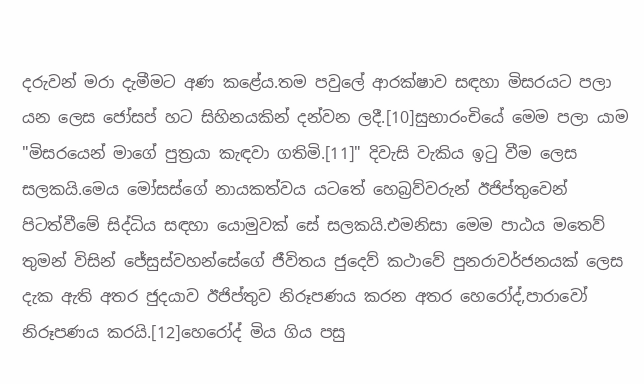දරුවන් මරා දැමීමට අණ කළේය.තම පවුලේ ආරක්ෂාව සඳහා මිසරයට පලා යන ලෙස ජෝසප් හට සිහිනයකින් දන්වන ලදී.[10]සුභාරංචියේ මෙම පලා යාම "මිසරයෙන් මාගේ පුත්‍රයා කැඳවා ගතිමි.[11]" දිවැසි වැකිය ඉටු වීම ලෙස සලකයි.මෙය මෝසස්ගේ නායකත්වය යටතේ හෙබ්‍රව්වරුන් ඊජිප්තුවෙන් පිටත්වීමේ සිද්ධිය සඳහා යොමුවක් සේ සලකයි.එමනිසා මෙම පාඨය මතෙව් තුමන් විසින් ජේසුස්වහන්සේගේ ජීවිතය ජුදෙව් කථාවේ පුනරාවර්ජනයක් ලෙස දැක ඇති අතර ජුදයාව ඊජිප්තුව නිරූපණය කරන අතර හෙරෝද්,පාරාවෝ නිරූපණය කරයි.[12]හෙරෝද් මිය ගිය පසු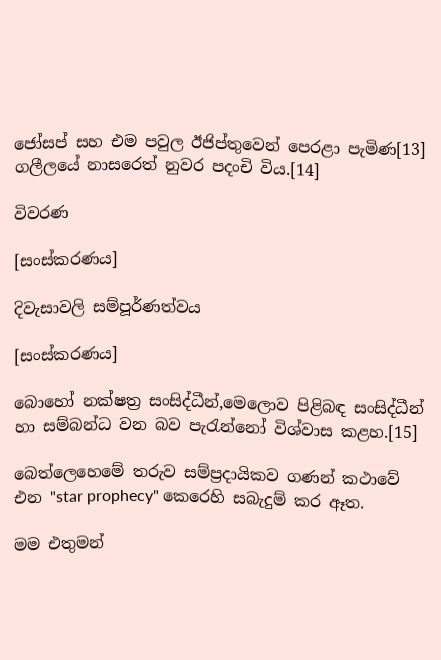ජෝසප් සහ එම පවුල ඊජිප්තුවෙන් පෙරළා පැමිණ[13] ගලීලයේ නාසරෙත් නුවර පදංචි විය.[14]

විවරණ

[සංස්කරණය]

දිවැසාවලි සම්පූර්ණත්වය

[සංස්කරණය]

බොහෝ නක්ෂත්‍ර සංසිද්ධීන්,මෙලොව පිළිබඳ සංසිද්ධීන් හා සම්බන්ධ වන බව පැරැන්නෝ විශ්වාස කළහ.[15]

බෙත්ලෙහෙමේ‍ තරුව සම්ප්‍රදායිකව ගණන් කථාවේ එන "star prophecy" කෙරෙහි සබැදුම් කර ඈත.

මම එතුමන්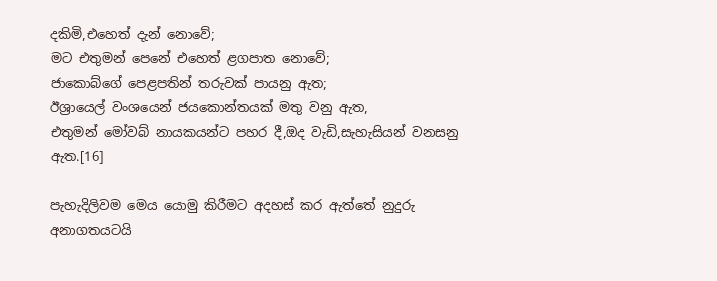දකිමි,එහෙත් දැන් නොවේ;
මට එතුමන් පෙනේ එහෙත් ළගපාත නොවේ;
ජාකොබ්ගේ පෙළපතින් තරුවක් පායනු ඇත;
ඊශ්‍රායෙල් වංශයෙන් ජයකොන්තයක් මතු වනු ඇත,
එතුමන් මෝවබ් නායකයන්ට පහර දී,ඔද වැඩි,සැහැසියන් වනසනු ඇත.[16]

පැහැදිලිවම මෙය යොමු කිරීමට අදහස් කර ඇත්තේ නුදුරු අනාගතයටයි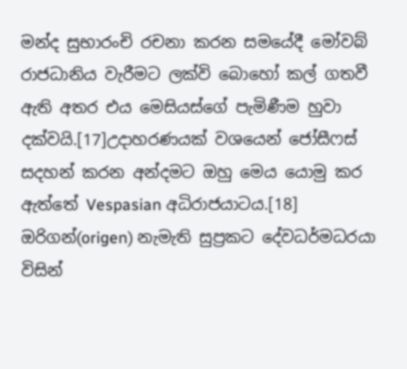මන්ද සුභාරංචි රචනා කරන සමයේදී මෝවබ් රාජධානිය වැරීමට ලක්වි බොහෝ කල් ගතවී ඇති අතර එය මෙසියස්ගේ පැමිණීම හුවා දක්වයි.[17]උදාහරණයක් වශයෙන් ජෝසීෆස් සදහන් කරන අන්දමට ඔහු මෙය යොමු කර ඇත්තේ Vespasian අධිරාජයාටය.[18] ඔරිගන්(origen) නැමැති සුප්‍රකට දේවධර්මධරයා විසින්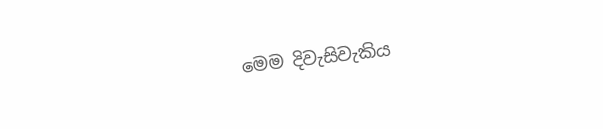මෙම දිවැසිවැකිය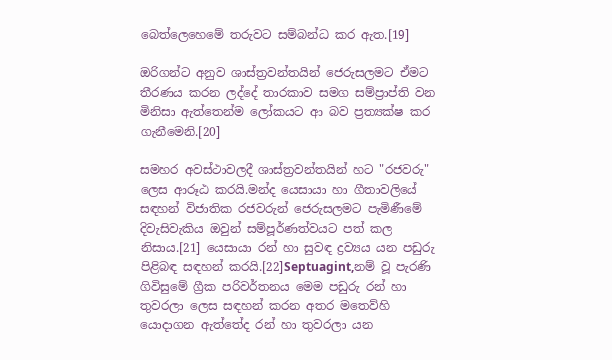බෙත්ලෙහෙමේ‍ තරුවට සම්බන්ධ කර ඇත.[19]

ඔරිගන්ට අනුව ශාස්ත්‍රවන්තයින් ජෙරුසලමට ඒමට තීරණය කරන ලද්දේ තාරකාව සමග සම්ප්‍රාප්ති වන මිනිසා ඇත්තෙන්ම ලෝකයට ආ බව ප්‍රත්‍යක්ෂ කර ගැනීමෙනි.[20]

සමහර අවස්ථාවලදී ශාස්ත්‍රවන්තයින් හට "රජවරු" ලෙස ආරූඨ කරයි.මන්ද යෙසායා හා ගීතාවලියේ සඳහන් විජාතික රජවරුන් ජෙරුසලමට පැමිණීමේ දිවැසිවැකිය ඔවුන් සම්පූර්ණත්වයට පත් කල නිසාය.[21] යෙසායා රන් හා සුවඳ ද්‍රව්‍යය යන පඩුරු පිළිබඳ සඳහන් කරයි.[22]Septuagint,නම් වූ පැරණි ගිවිසුමේ ග්‍රීක පරිවර්තනය මෙම පඩුරු රන් හා තුවරලා ලෙස සඳහන් කරන අතර මතෙව්හි යොදාගන ඇත්තේද රන් හා තුවරලා යන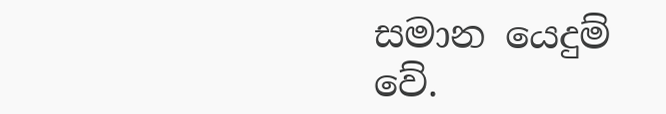සමාන යෙදුම් වේ.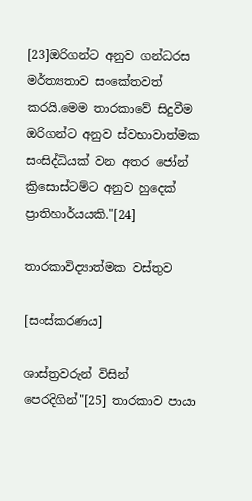[23]ඔරිගන්ට අනුව ගන්ධරස මර්ත්‍යතාව සංකේතවත් කරයි.මෙම තාරකාවේ සිදුවීම ඔරිගන්ට අනුව ස්වභාවාත්මක සංසිද්ධියක් වන අතර ජෝන් ක්‍රිසොස්ටම්ට අනුව හුදෙක් ප්‍රාතිහාර්යයකි."[24]

තාරකාවිද්‍යාත්මක වස්තුව

[සංස්කරණය]

ශාස්ත්‍රවරුන් විසින් පෙරදිගින්"[25] තාරකාව පායා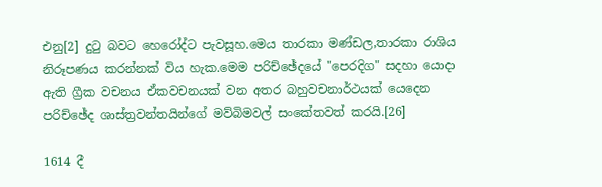එනු[2] දුටු බවට හෙරෝද්ට පැවසූහ.මෙය තාරකා මණ්ඩල,තාරකා රාශිය නිරූපණය කරන්නක් විය හැක.මෙම පරිච්ඡේදයේ "පෙරදිග" සදහා යොදා ඇති ග්‍රීක වචනය ඒකවචනයක් වන අතර බහුවචනාර්ථයක් යෙදෙන පරිච්ඡේද ශාස්ත්‍රවන්තයින්ගේ මව්බිමවල් සංකේතවත් කරයි.[26]

1614 දී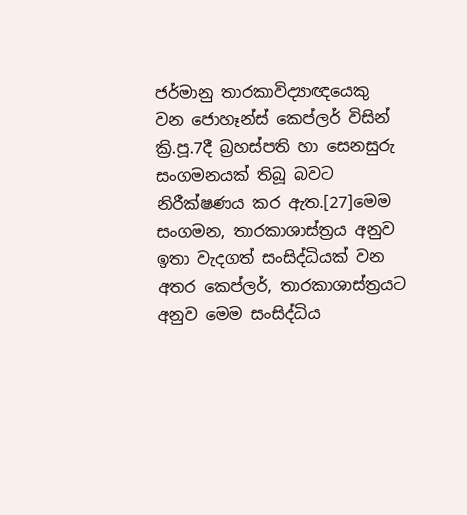ජර්මානු තාරකාවිද්‍යාඥයෙකු වන ජොහෑන්ස් කෙප්ලර් විසින් ක්‍රි.පූ.7දී බ්‍රහස්පති හා සෙනසුරු සංගමනයක් තිබූ බවට නිරීක්ෂණය කර ඇත.[27]මෙම සංගමන, තාරකාශාස්ත්‍රය අනුව ඉතා වැදගත් සංසිද්ධියක් වන අතර කෙප්ලර්, තාරකාශාස්ත්‍රයට අනුව මෙම සංසිද්ධිය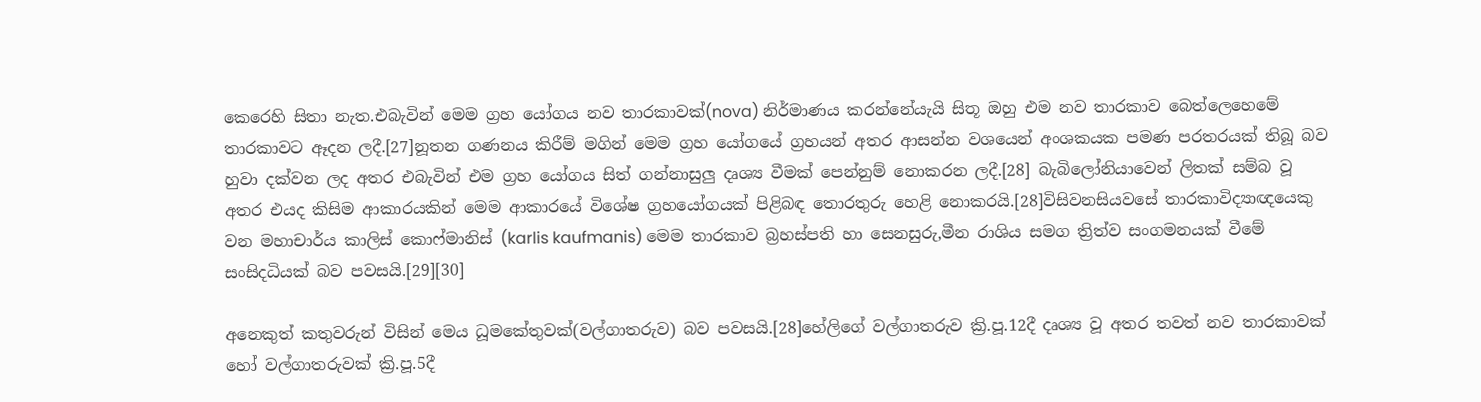කෙරෙහි සිතා නැත.එබැවින් මෙම ග්‍රහ යෝගය නව තාරකාවක්(nova) නිර්මාණය කරන්නේයැයි සිතූ ඔහු එම නව තාරකාව බෙත්ලෙහෙමේ තාරකාවට ඈදන ලදී.[27]නූතන ගණනය කිරීම් මගින් මෙම ග්‍රහ යෝගයේ ග්‍රහයන් අතර ආසන්න වශයෙන් අංශකයක පමණ පරතරයක් තිබූ බව හුවා දක්වන ලද අතර එබැවින් එම ග්‍රහ යෝගය සිත් ගන්නාසුලු දෘශ්‍ය වීමක් පෙන්නුම් නොකරන ලදී.[28] බැබිලෝනියාවෙන් ලිතක් සම්බ වූ අතර එයද කිසිම ආකාරයකින් මෙම ආකාරයේ විශේෂ ග්‍රහයෝගයක් පිළිබඳ තොරතුරු හෙළි නොකරයි.[28]විසිවනසියවසේ තාරකාවිද්‍යාඥයෙකු වන මහාචාර්ය කාලිස් කොෆ්මානිස් (karlis kaufmanis) මෙම තාරකාව බ්‍රහස්පති හා සෙනසුරු,මීන රාශිය සමග ත්‍රිත්ව සංගමනයක් වීමේ සංසිදධියක් බව පවසයි.[29][30]

අනෙකුත් කතුවරුන් විසින් මෙය ධූමකේතුවක්(වල්ගාතරුව) බව පවසයි.[28]හේලිගේ වල්ගාතරුව ක්‍රි.පූ.12දී දෘශ්‍ය වූ අතර තවත් නව තාරකාවක් හෝ වල්ගාතරුවක් ක්‍රි.පූ.5දී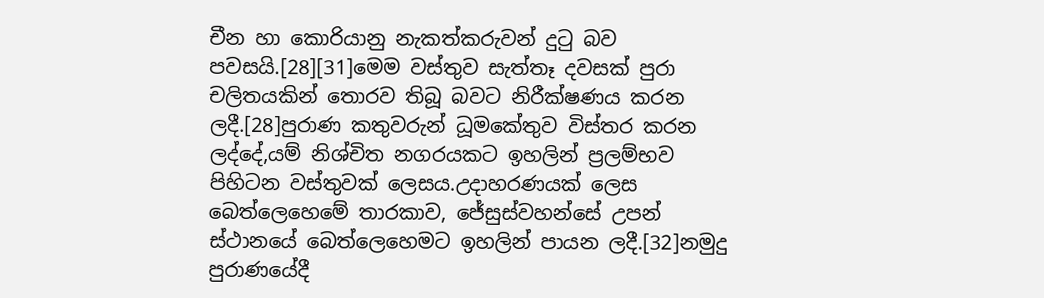චීන හා කොරියානු නැකත්කරුවන් දුටු බව පවසයි.[28][31]මෙම වස්තුව සැත්තෑ දවසක් පුරා චලිතයකින් තොරව තිබූ බවට නිරීක්ෂණය කරන ලදී.[28]පුරාණ කතුවරුන් ධූමකේතුව විස්තර කරන ලද්දේ,යම් නිශ්චිත නගරයකට ඉහලින් ප්‍රලම්භව පිහිටන වස්තුවක් ලෙසය.උදාහරණයක් ලෙස බෙත්ලෙහෙමේ තාරකාව, ජේසුස්වහන්සේ උපන් ස්ථානයේ බෙත්ලෙහෙමට ඉහලින් පායන ලදී.[32]නමුදු පුරාණයේදී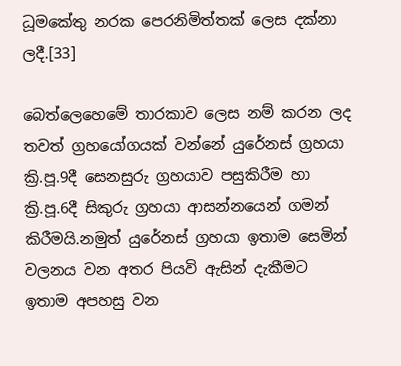ධූමකේතු නරක පෙරනිමිත්තක් ලෙස දක්නා ලදී.[33]

බෙත්ලෙහෙමේ තාරකාව ලෙස නම් කරන ලද තවත් ග්‍රහයෝගයක් වන්නේ යුරේනස් ග්‍රහයා ක්‍රි.පූ.9දී සෙනසුරු ග්‍රහයාව පසුකිරීම හා ක්‍රි.පූ.6දී සිකුරු ග්‍රහයා ආසන්නයෙන් ගමන් කිරීමයි.නමුත් යුරේනස් ග්‍රහයා ඉතාම සෙමින් වලනය වන අතර පියවි ඇසින් දැකීමට ඉතාම අපහසු වන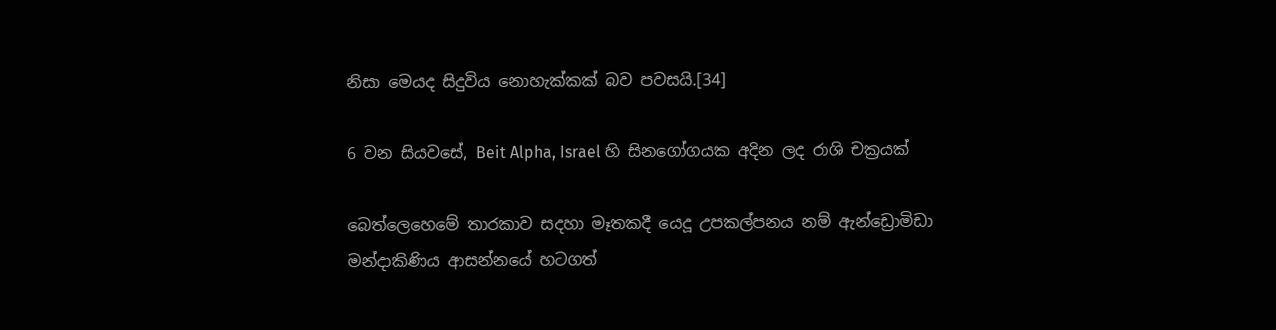නිසා මෙයද සිදුවිය නොහැක්කක් බව පවසයි.[34]

6 වන සියවසේ, Beit Alpha, Israel හි සිනගෝගයක අදින ලද රාශි චක්‍රයක්

බෙත්ලෙහෙමේ තාරකාව සදහා මෑතකදී යෙදූ උපකල්පනය නම් ඇන්ඩ්‍රොමිඩා මන්දාකිණිය ආසන්නයේ හටගත්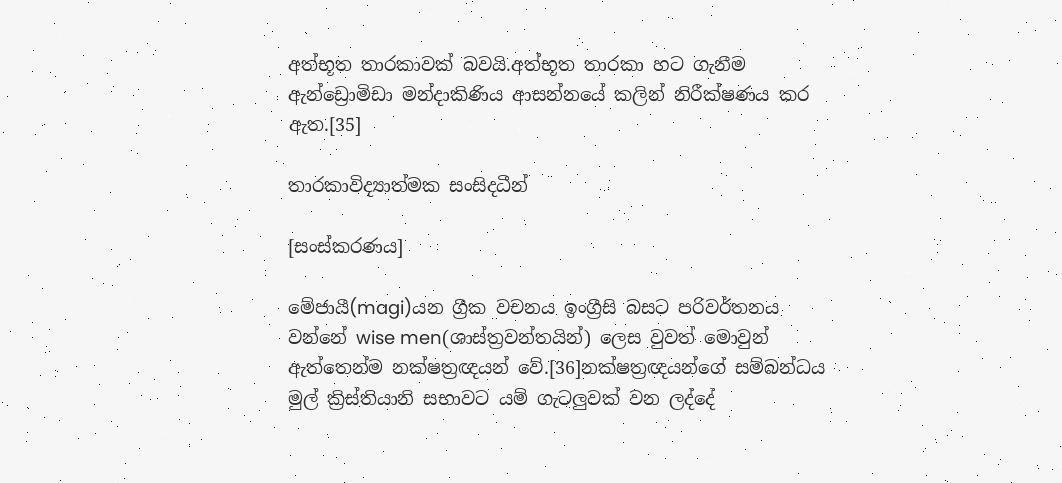අත්භූත තාරකාවක් බවයි.අත්භූත තාරකා හට ගැනීම ඇන්ඩ්‍රොමිඩා මන්දාකිණිය ආසන්නයේ කලින් නිරීක්ෂණය කර ඇත.[35]

තාරකාවිද්‍යාත්මක සංසිදධීන්

[සංස්කරණය]

මේජායී(magi)යන ග්‍රීක වචනය ඉංග්‍රීසි බසට පරිවර්තනය වන්නේ wise men(ශාස්ත්‍රවන්තයින්) ලෙස වුවත් මොවුන් ඇත්තෙන්ම නක්ෂත්‍රඥයන් වේ.[36]නක්ෂත්‍රඥයන්ගේ සම්බන්ධය මුල් ක්‍රිස්තියානි සභාවට යම් ගැටලුවක් වන ලද්දේ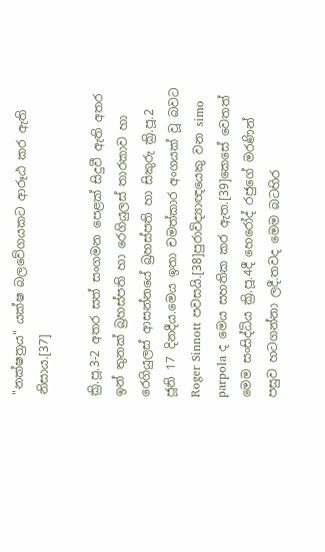"නක්ෂත්‍රය" යක්ෂ බලවේගයකට ආරූඨ කර ඇති නිසාය.[37]

ක්‍රි.පූ.3-2 අතර සත් සංගමන පෙළක් සිදුවී ඇති අතර ඉන් තුනක් බ්‍රහස්පති හා රෙගියුලස් තාරකාව හා රෙගියුලස් ආසන්නයේ බ්‍රහස්පති හා සිකුරු ක්‍රි.පූ.2 ජූනි 17 දිනදීය.මෙය ඉතා චමත්කාර අංගයක් වූ බවට Roger Sinnott පවසයි.[38]පුරාවිද්‍යාඥයෙකු වන simo parpola ද මෙය සහතික කර ඇත.[39]කෙසේ වෙතත් මෙම සංසිද්ධිය ක්‍රි.පූ.4දී හෙරෝද් රජුගේ මරණින් පසුව හටගන්නා ලදී.තවද මෙම බටහිර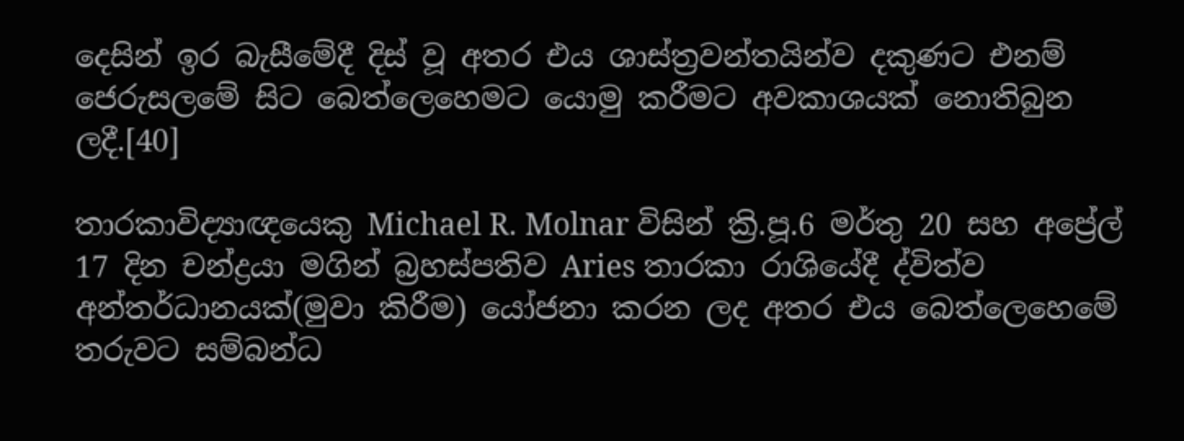දෙසින් ඉර බැසීමේදී දිස් වූ අතර එය ශාස්ත්‍රවන්තයින්ව දකුණට එනම් ජෙරුසලමේ සිට බෙත්ලෙහෙමට යොමු කරීමට අවකාශයක් නොතිබුන ලදී.[40]

තාරකාවිද්‍යාඥයෙකු Michael R. Molnar විසින් ක්‍රි.පූ.6 මර්තු 20 සහ අප්‍රේල් 17 දින චන්ද්‍රයා මගින් බ්‍රහස්පතිව Aries තාරකා රාශියේදී ද්විත්ව අන්තර්ධානයක්(මුවා කිරීම) යෝජනා කරන ලද අතර එය බෙත්ලෙහෙමේ‍ තරුවට සම්බන්ධ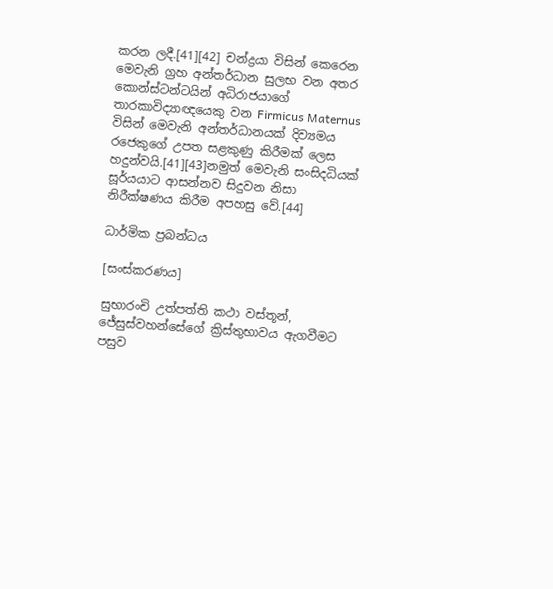කරන ලදී.[41][42] චන්ද්‍රයා විසින් කෙරෙන මෙවැනි ග්‍රහ අන්තර්ධාන සුලභ වන අතර කොන්ස්ටන්ටයින් අධිරාජයාගේ තාරකාවිද්‍යාඥයෙකු වන Firmicus Maternus විසින් මෙවැනි අන්තර්ධානයක් දිව්‍යමය රජෙකුගේ උපත සළකුණු කිරීමක් ලෙස හදුන්වයි.[41][43]නමුත් මෙවැනි සංසිදධියක් සූර්යයාට ආසන්නව සිදුවන නිසා නිරීක්ෂණය කිරීම අපහසු වේ.[44]

ධාර්මික ප්‍රබන්ධය

[සංස්කරණය]

සුභාරංචි උත්පත්ති කථා වස්තූන්, ජේසුස්වහන්සේගේ ක්‍රිස්තුභාවය ඇගවීමට පසුව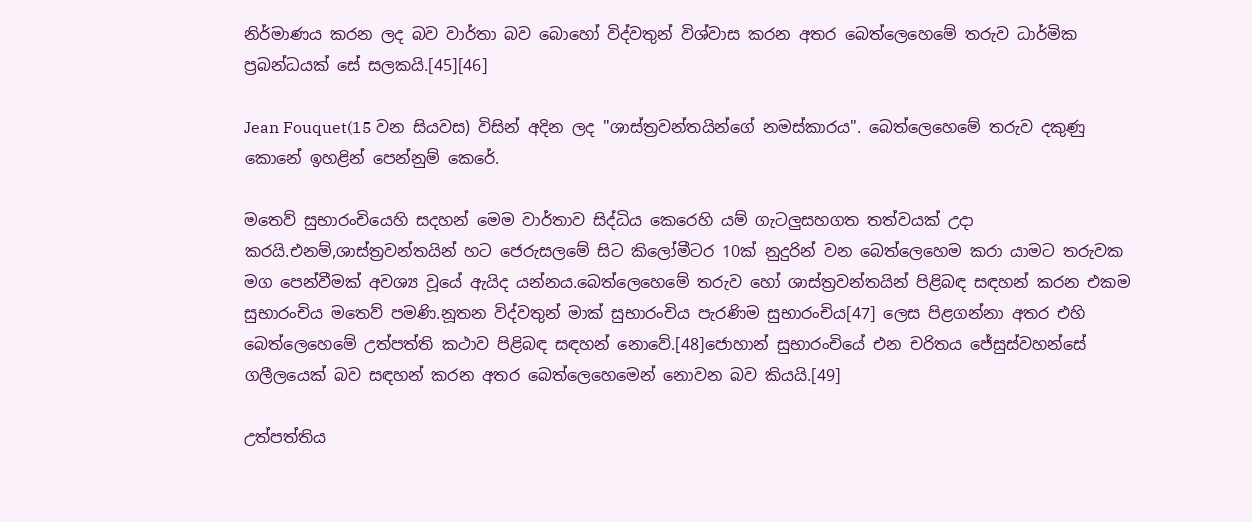නිර්මාණය කරන ලද බව වාර්තා බව බොහෝ විද්වතුන් විශ්වාස කරන අතර බෙත්ලෙහෙමේ‍ තරුව ධාර්මික ප්‍රබන්ධයක් සේ සලකයි.[45][46]

Jean Fouquet(15 වන සියවස) විසින් අදින ලද "ශාස්ත්‍රවන්තයින්ගේ නමස්කාරය". බෙත්ලෙහෙමේ‍ තරුව දකුණු කොනේ ඉහළින් පෙන්නුම් කෙරේ.

මතෙව් සුභාරංචියෙහි සදහන් මෙම වාර්තාව සිද්ධිය කෙරෙහි යම් ගැටලුසහගත තත්වයක් උදා කරයි.එනම්,ශාස්ත්‍රවන්තයින් හට ජෙරුසලමේ සිට කිලෝමීටර 10ක් නුදුරින් වන බෙත්ලෙහෙම කරා යාමට තරුවක මග පෙන්වීමක් අවශ්‍ය වූයේ ඇයිද යන්නය.බෙත්ලෙහෙමේ‍ තරුව හෝ ශාස්ත්‍රවන්තයින් පිළිබඳ සඳහන් කරන එකම සුභාරංචිය මතෙව් පමණි.නූතන විද්වතුන් මාක් සුභාරංචිය පැරණිම සුභාරංචිය[47] ලෙස පිළගන්නා අතර එහි බෙත්ලෙහෙමේ උත්පත්ති කථාව පිළිබඳ සඳහන් නොවේ.[48]ජොහාන් සුභාරංචියේ එන චරිතය ජේසුස්වහන්සේ ගලීලයෙක් බව සඳහන් කරන අතර බෙත්ලෙහෙමෙන් නොවන බව කියයි.[49]

උත්පත්තිය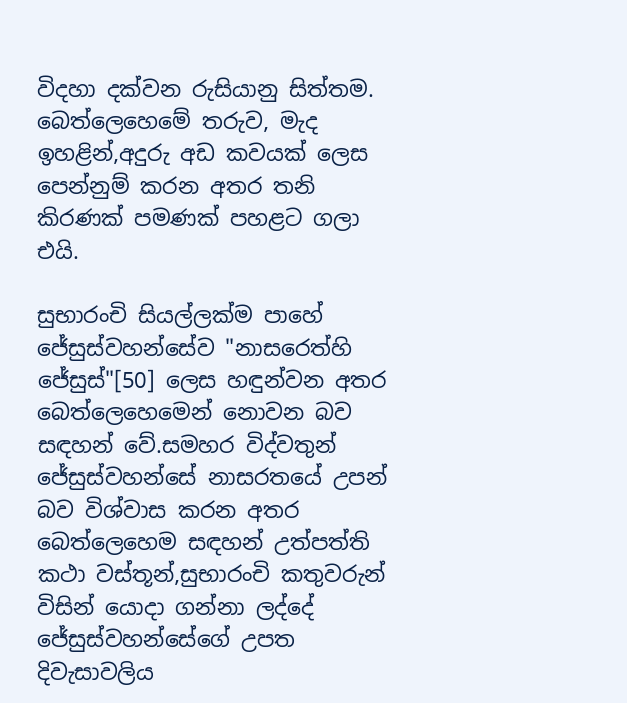විදහා දක්වන රුසියානු සිත්තම. බෙත්ලෙහෙමේ‍ තරුව, මැද ඉහළින්,අදුරු අඩ කවයක් ලෙස පෙන්නුම් කරන අතර තනි කිරණක් පමණක් පහළට ගලා එයි.

සුභාරංචි සියල්ලක්ම පාහේ ජේසුස්වහන්සේව "නාසරෙත්හි ජේසුස්"[50] ලෙස හඳුන්වන අතර බෙත්ලෙහෙමෙන් නොවන බව සඳහන් වේ.සමහර විද්වතුන් ජේසුස්වහන්සේ නාසරතයේ උපන් බව විශ්වාස කරන අතර බෙත්ලෙහෙම සඳහන් උත්පත්ති කථා වස්තූන්,සුභාරංචි කතුවරුන් විසින් යොදා ගන්නා ලද්දේ ජේසුස්වහන්සේගේ උපත දිවැසාවලිය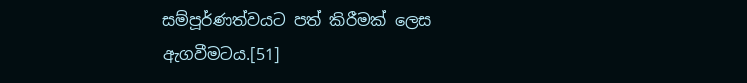සම්පූර්ණත්වයට පත් කිරීමක් ලෙස ඇගවීමටය.[51]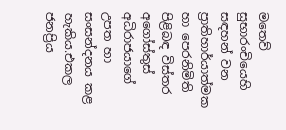මතෙව් සුභාරංචියෙහි සඳහන් වන ප්‍රාතිහාර්යාත්මක හා පෙරනිමිති පිළිබඳ විස්තර අගෝස්තුස් අධිරාජයාගේ උපත හා සංසන්දනය කළ හැකිය.එකල ජනප්‍රිය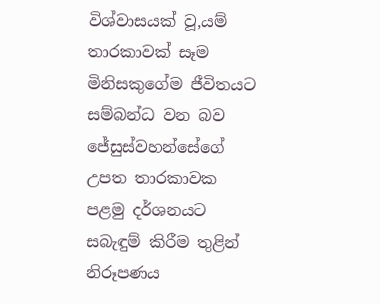විශ්වාසයක් වූ,යම් තාරකාවක් සෑම මිනිසකුගේම ජීවිතයට සම්බන්ධ වන බව ජේසුස්වහන්සේගේ උපත තාරකාවක පළමු දර්ශනයට සබැඳුම් කිරීම තුළින් නිරූපණය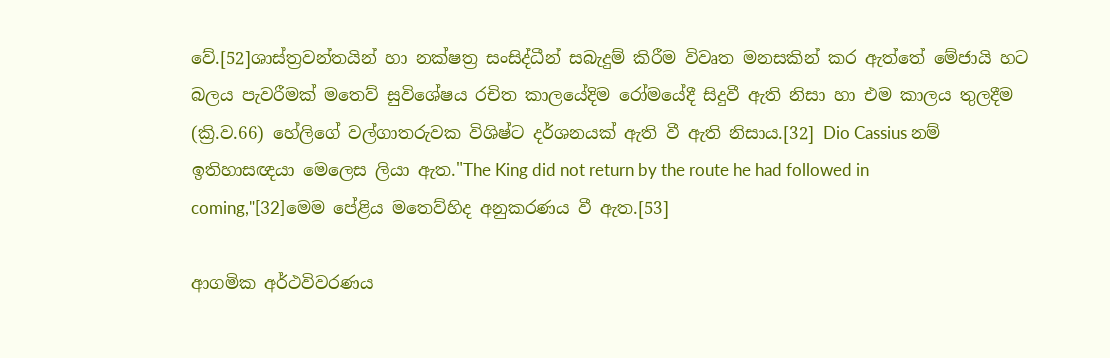වේ.[52]ශාස්ත්‍රවන්තයින් හා නක්ෂත්‍ර සංසිද්ධීන් සබැදුම් කිරීම විවෘත මනසකින් කර ඇත්තේ මේජායි හට බලය පැවරීමක් මතෙව් සුවිශේෂය රචිත කාලයේදිම රෝමයේදී සිදුවී ඇති නිසා හා එම කාලය තුලදීම (ක්‍රි.ව.66) හේලිගේ වල්ගාතරුවක විශිෂ්ට දර්ශනයක් ඇති වී ඇති නිසාය.[32] Dio Cassius නම් ඉතිහාසඥයා මෙලෙස ලියා ඇත."The King did not return by the route he had followed in coming,"[32]මෙම පේළිය මතෙව්හිද අනුකරණය වී ඇත.[53]

ආගමික අර්ථවිවරණය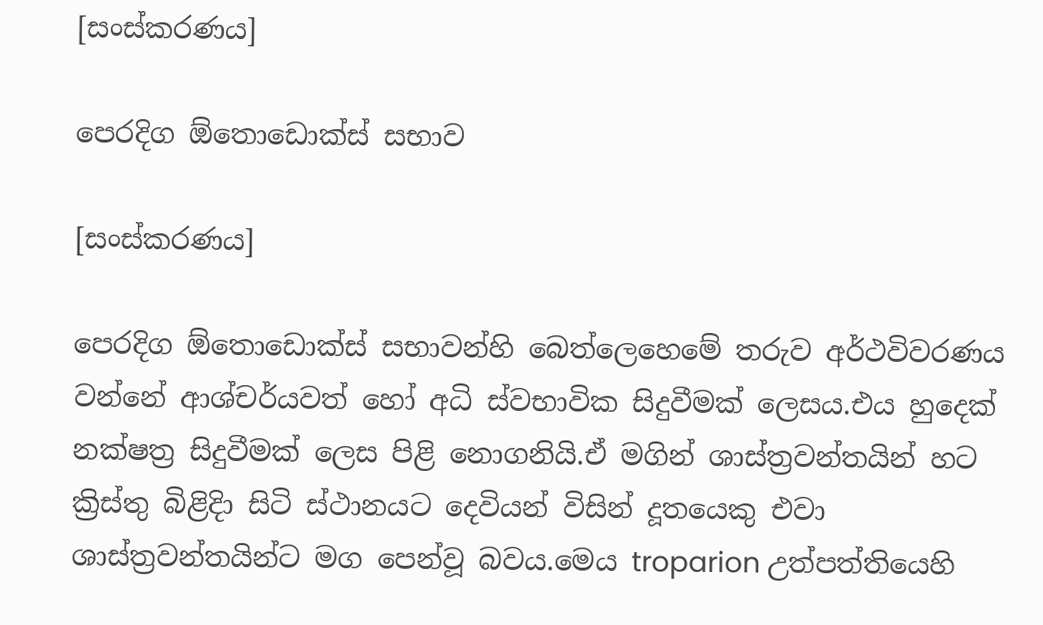[සංස්කරණය]

පෙරදිග ඕතොඩොක්ස් සභාව

[සංස්කරණය]

පෙරදිග ඕතොඩොක්ස් සභාවන්හි බෙත්ලෙහෙමේ‍ තරුව අර්ථවිවරණය වන්නේ ආශ්චර්යවත් හෝ අධි ස්වභාවික සිදුවීමක් ලෙසය.එය හුදෙක් නක්ෂත්‍ර සිදුවීමක් ලෙස පිළි නොගනියි.ඒ මගින් ශාස්ත්‍රවන්තයින් හට ක්‍රිස්තු බිළිදිා සිටි ස්ථානයට දෙවියන් විසින් දූතයෙකු එවා ශාස්ත්‍රවන්තයින්ට මග පෙන්වූ බවය.මෙය troparion උත්පත්තියෙහි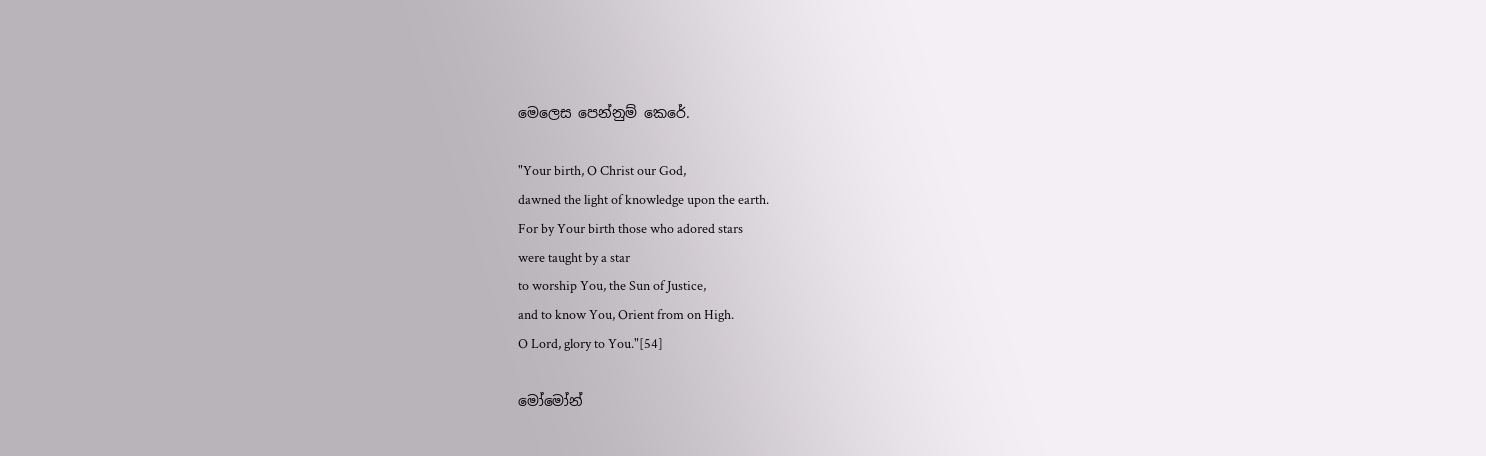මෙලෙස පෙන්නුම් කෙරේ.

"Your birth, O Christ our God,
dawned the light of knowledge upon the earth.
For by Your birth those who adored stars
were taught by a star
to worship You, the Sun of Justice,
and to know You, Orient from on High.
O Lord, glory to You."[54]

මෝමෝන්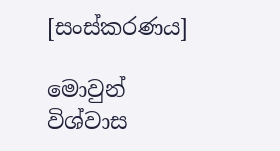[සංස්කරණය]

මොවුන් විශ්වාස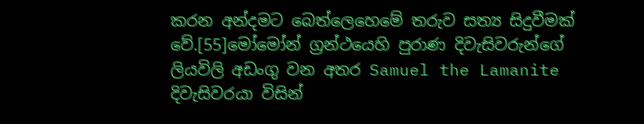කරන අන්දමට බෙත්ලෙහෙමේ‍ තරුව සත්‍ය සිදුවීමක් වේ.[55]මෝමෝන් ග්‍රන්ථයෙහි පුරාණ දිවැසිවරුන්ගේ ලියවිලි අඩංගු වන අතර Samuel the Lamanite දිවැසිවරයා විසින්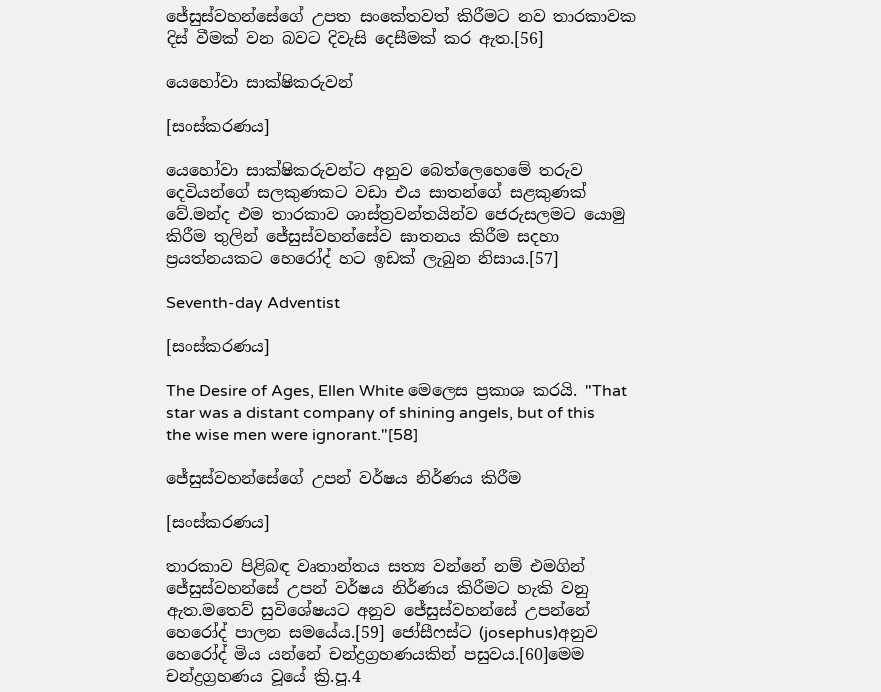ජේසුස්වහන්සේගේ උපත සංකේතවත් කිරීමට නව තාරකාවක දිස් වීමක් වන බවට දිවැසි දෙසීමක් කර ඇත.[56]

යෙහෝවා සාක්ෂිකරුවන්

[සංස්කරණය]

යෙහෝවා සාක්ෂිකරුවන්ට අනුව බෙත්ලෙහෙමේ‍ තරුව දෙවියන්ගේ සලකුණකට වඩා එය සාතන්ගේ සළකුණක් වේ.මන්ද එම තාරකාව ශාස්ත්‍රවන්තයින්ව ජෙරුසලමට යොමු කිරීම තුලින් ජේසුස්වහන්සේව ඝාතනය කිරීම සදහා ප්‍රයත්නයකට හෙරෝද් හට ඉඩක් ලැබුන නිසාය.[57]

Seventh-day Adventist

[සංස්කරණය]

The Desire of Ages, Ellen White මෙලෙස ප්‍රකාශ කරයි. "That star was a distant company of shining angels, but of this the wise men were ignorant."[58]

ජේසුස්වහන්සේගේ උපන් වර්ෂය නිර්ණය කිරීම

[සංස්කරණය]

තාරකාව පිළිබඳ වෘතාන්තය සත්‍ය වන්නේ නම් එමගින් ජේසුස්වහන්සේ උපන් වර්ෂය නිර්ණය කිරීමට හැකි වනු ඇත.මතෙව් සුවිශේෂයට අනුව ජේසුස්වහන්සේ උපන්නේ හෙරෝද් පාලන සමයේය.[59] ජෝසීෆස්ට (josephus)අනුව හෙරෝද් මිය යන්නේ චන්ද්‍රග්‍රහණයකින් පසුවය.[60]මෙම චන්ද්‍රග්‍රහණය වූයේ ක්‍රි.පූ.4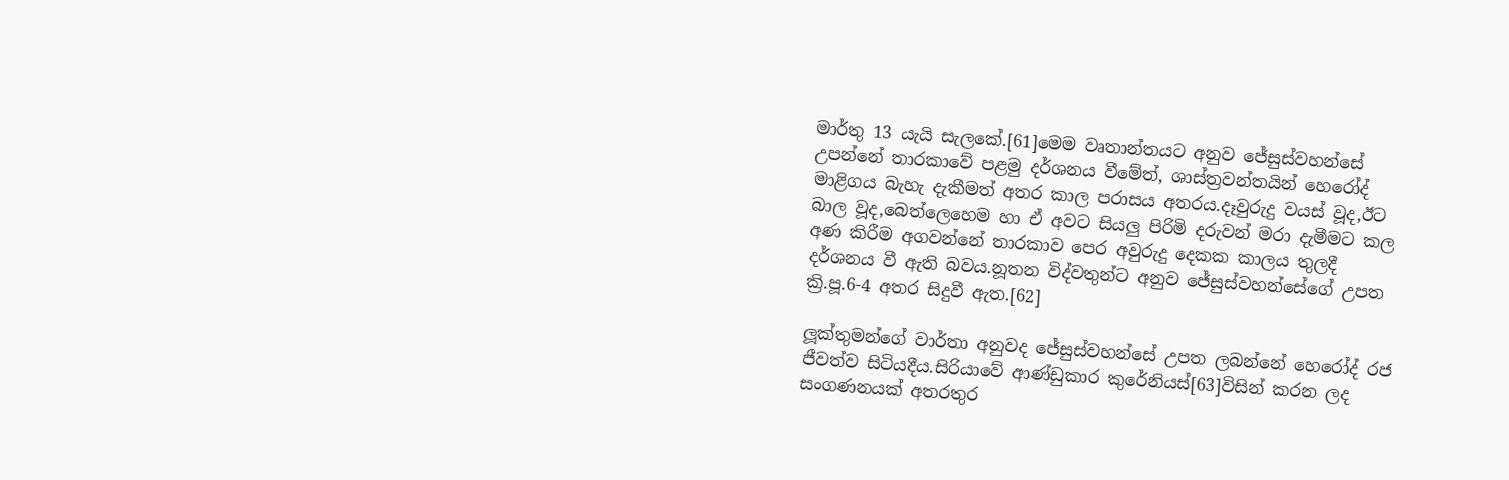මාර්තු 13 යැයි සැලකේ.[61]මෙම වෘතාන්තයට අනුව ජේසුස්වහන්සේ උපන්නේ තාරකාවේ පළමු දර්ශනය වීමේත්, ශාස්ත්‍රවන්තයින් හෙරෝද් මාළිගය බැහැ දැකීමත් අතර කාල පරාසය අතරය.දෑවුරුදු වයස් වූද,ඊට බාල වූද,බෙත්ලෙහෙම හා ඒ අවට සියලු පිරිමි දරුවන් මරා දැමීමට කල අණ කිරීම අගවන්නේ තාරකාව පෙර අවුරුදු දෙකක කාලය තුලදී දර්ශනය වී ඇති බවය.නූතන විද්වතුන්ට අනුව ජේසුස්වහන්සේගේ උපත ක්‍රි.පූ.6-4 අතර සිදුවී ඇත.[62]

ලූක්තුමන්ගේ වාර්තා අනුවද ජේසුස්වහන්සේ උපත ලබන්නේ හෙරෝද් රජ ජීවත්ව සිටියදීය.සිරියාවේ ආණ්ඩුකාර කුරේනියස්[63]විසින් කරන ලද සංගණනයක් අතරතුර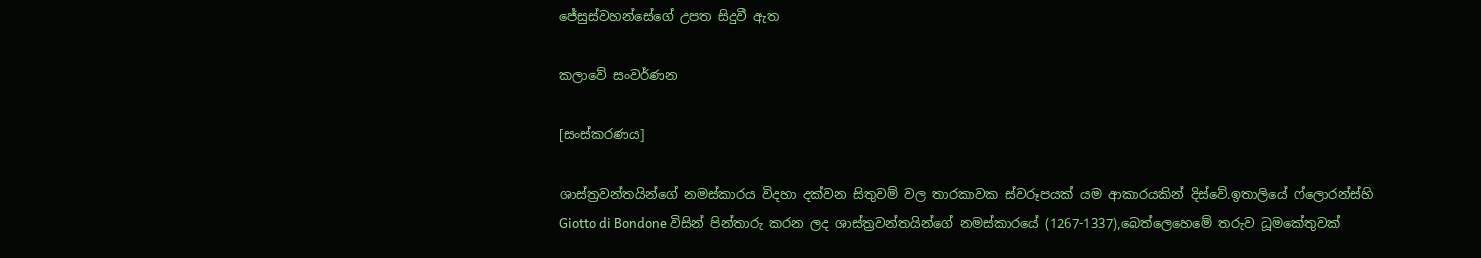ජේසුස්වහන්සේගේ උපත සිදුවී ඇත

කලාවේ සංවර්ණන

[සංස්කරණය]

ශාස්ත්‍රවන්තයින්ගේ නමස්කාරය විදහා දක්වන සිතුවම් වල තාරකාවක ස්වරූපයක් යම ආකාරයකින් දිස්වේ.ඉතාලියේ ෆ්ලොරන්ස්හි Giotto di Bondone විසින් පින්තාරු කරන ලද ශාස්ත්‍රවන්තයින්ගේ නමස්කාරයේ (1267-1337),බෙත්ලෙහෙමේ‍ තරුව ධූමකේතුවක්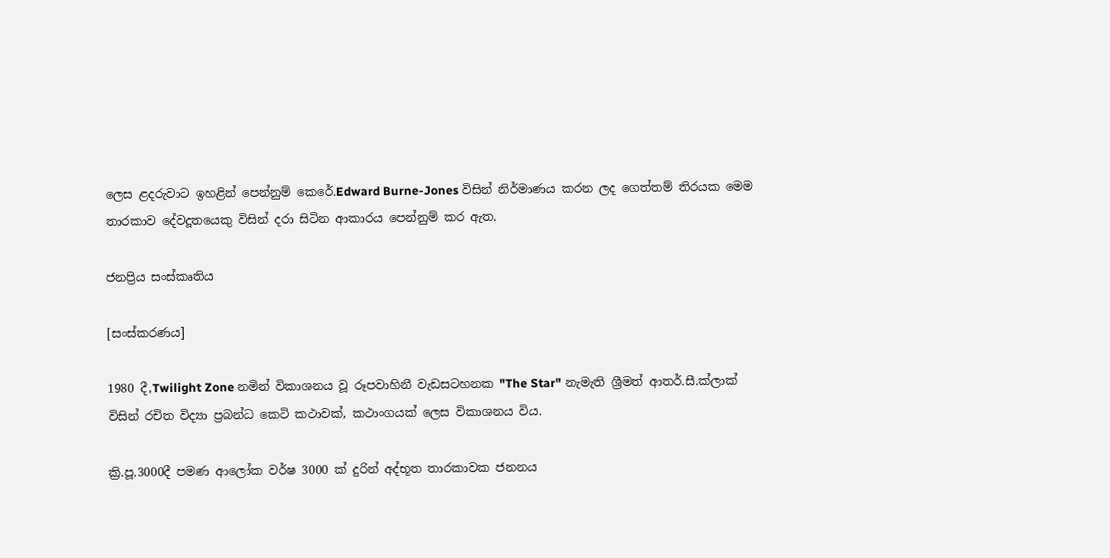ලෙස ළදරුවාට ඉහළින් පෙන්නුම් කෙරේ.Edward Burne-Jones විසින් නිර්මාණය කරන ලද ගෙත්තම් තිරයක මෙම තාරකාව දේවදූතයෙකු විසින් දරා සිටින ආකාරය පෙන්නුම් කර ඇත.

ජනප්‍රිය සංස්කෘතිය

[සංස්කරණය]

1980 දී,Twilight Zone නමින් විකාශනය වූ රූපවාහිනී වැඩසටහනක "The Star" නැමැති ශ්‍රීමත් ආතර්.සී.ක්ලාක් විසින් රචිත විද්‍යා ප්‍රබන්ධ කෙටි කථාවක්, කථාංගයක් ලෙස විකාශනය විය.

ක්‍රි.පූ.3000දී පමණ ආලෝක වර්ෂ 3000 ක් දුරින් අද්භූත තාරකාවක ජනනය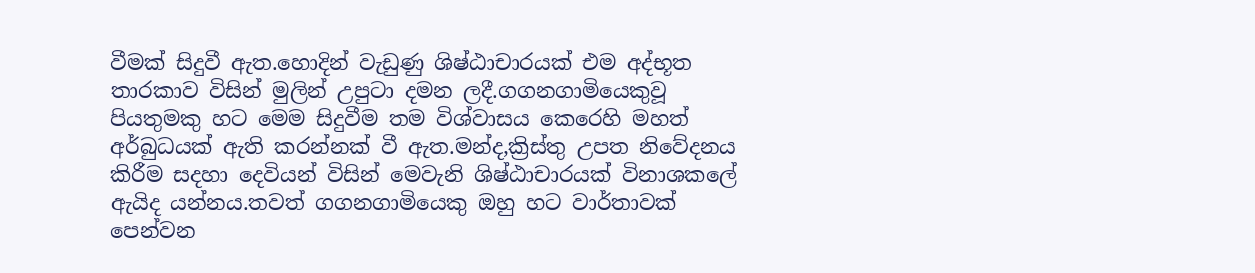වීමක් සිදුවී ඇත.හොදින් වැඩුණු ශිෂ්ඨාචාරයක් එම අද්භූත තාරකාව විසින් මුලින් උපුටා දමන ලදී.ගගනගාමියෙකුවූ පියතුමකු හට මෙම සිදුවීම තම විශ්වාසය කෙරෙහි මහත් අර්බුධයක් ඇති කරන්නක් වී ඇත.මන්ද,ක්‍රිස්තු උපත නිවේදනය කිරීම සදහා දෙවියන් විසින් මෙවැනි ශිෂ්ඨාචාරයක් විනාශකලේ ඇයිද යන්නය.තවත් ගගනගාමියෙකු ඔහු හට වාර්තාවක් පෙන්වන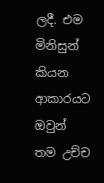ලදී. එම මිනිසුන් කියන ආකාරයට ඔවුන් තම උච්ච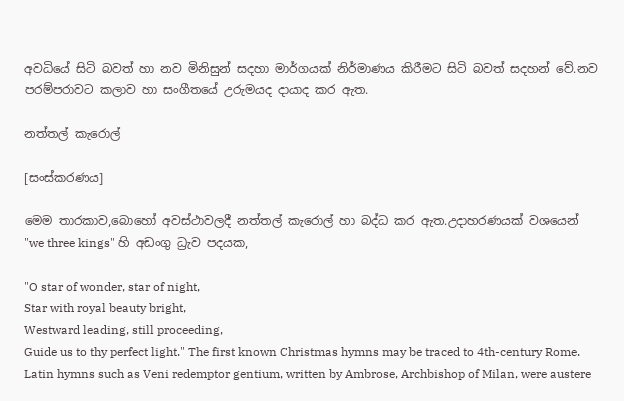අවධියේ සිටි බවත් හා නව මිනිසුන් සදහා මාර්ගයක් නිර්මාණය කිරීමට සිටි බවත් සදහන් වේ.නව පරම්පරාවට කලාව හා සංගීතයේ උරුමයද දායාද කර ඇත.

නත්තල් කැරොල්

[සංස්කරණය]

මෙම තාරකාව,බොහෝ අවස්ථාවලදී නත්තල් කැරොල් හා බද්ධ කර ඇත.උදාහරණයක් වශයෙන් "we three kings" හි අඩංගු ධ්‍රැව පදයක,

"O star of wonder, star of night,
Star with royal beauty bright,
Westward leading, still proceeding,
Guide us to thy perfect light." The first known Christmas hymns may be traced to 4th-century Rome. Latin hymns such as Veni redemptor gentium, written by Ambrose, Archbishop of Milan, were austere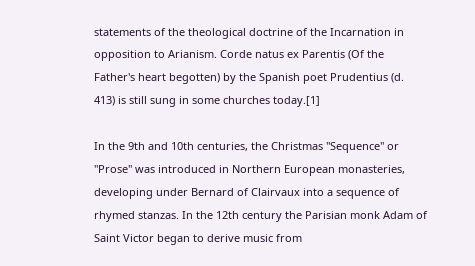statements of the theological doctrine of the Incarnation in opposition to Arianism. Corde natus ex Parentis (Of the Father's heart begotten) by the Spanish poet Prudentius (d. 413) is still sung in some churches today.[1]

In the 9th and 10th centuries, the Christmas "Sequence" or "Prose" was introduced in Northern European monasteries, developing under Bernard of Clairvaux into a sequence of rhymed stanzas. In the 12th century the Parisian monk Adam of Saint Victor began to derive music from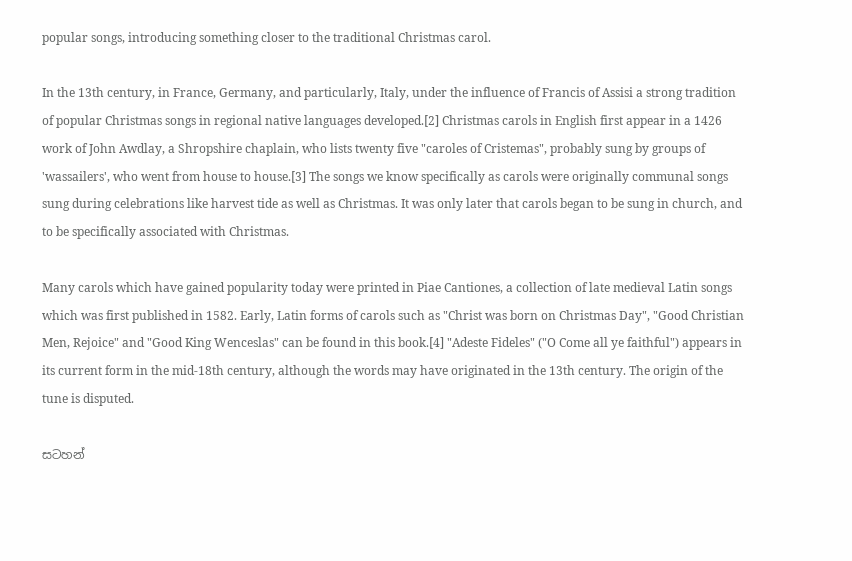popular songs, introducing something closer to the traditional Christmas carol.

In the 13th century, in France, Germany, and particularly, Italy, under the influence of Francis of Assisi a strong tradition of popular Christmas songs in regional native languages developed.[2] Christmas carols in English first appear in a 1426 work of John Awdlay, a Shropshire chaplain, who lists twenty five "caroles of Cristemas", probably sung by groups of 'wassailers', who went from house to house.[3] The songs we know specifically as carols were originally communal songs sung during celebrations like harvest tide as well as Christmas. It was only later that carols began to be sung in church, and to be specifically associated with Christmas.

Many carols which have gained popularity today were printed in Piae Cantiones, a collection of late medieval Latin songs which was first published in 1582. Early, Latin forms of carols such as "Christ was born on Christmas Day", "Good Christian Men, Rejoice" and "Good King Wenceslas" can be found in this book.[4] "Adeste Fideles" ("O Come all ye faithful") appears in its current form in the mid-18th century, although the words may have originated in the 13th century. The origin of the tune is disputed.

සටහන්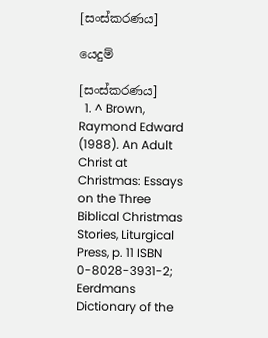[සංස්කරණය]

යෙදුම්

[සංස්කරණය]
  1. ^ Brown, Raymond Edward (1988). An Adult Christ at Christmas: Essays on the Three Biblical Christmas Stories, Liturgical Press, p. 11 ISBN 0-8028-3931-2; Eerdmans Dictionary of the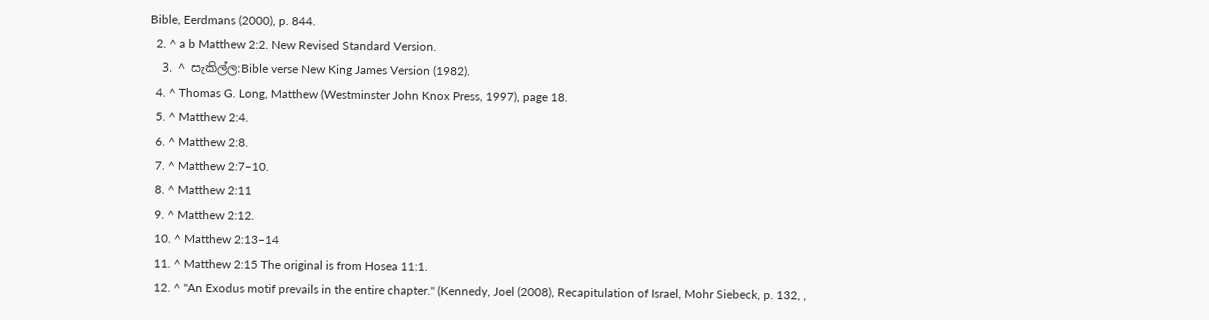Bible, Eerdmans (2000), p. 844.
  2. ^ a b Matthew 2:2. New Revised Standard Version.
  3. ^ සැකිල්ල:Bible verse New King James Version (1982).
  4. ^ Thomas G. Long, Matthew (Westminster John Knox Press, 1997), page 18.
  5. ^ Matthew 2:4.
  6. ^ Matthew 2:8.
  7. ^ Matthew 2:7–10.
  8. ^ Matthew 2:11
  9. ^ Matthew 2:12.
  10. ^ Matthew 2:13–14
  11. ^ Matthew 2:15 The original is from Hosea 11:1.
  12. ^ "An Exodus motif prevails in the entire chapter." (Kennedy, Joel (2008), Recapitulation of Israel, Mohr Siebeck, p. 132, ,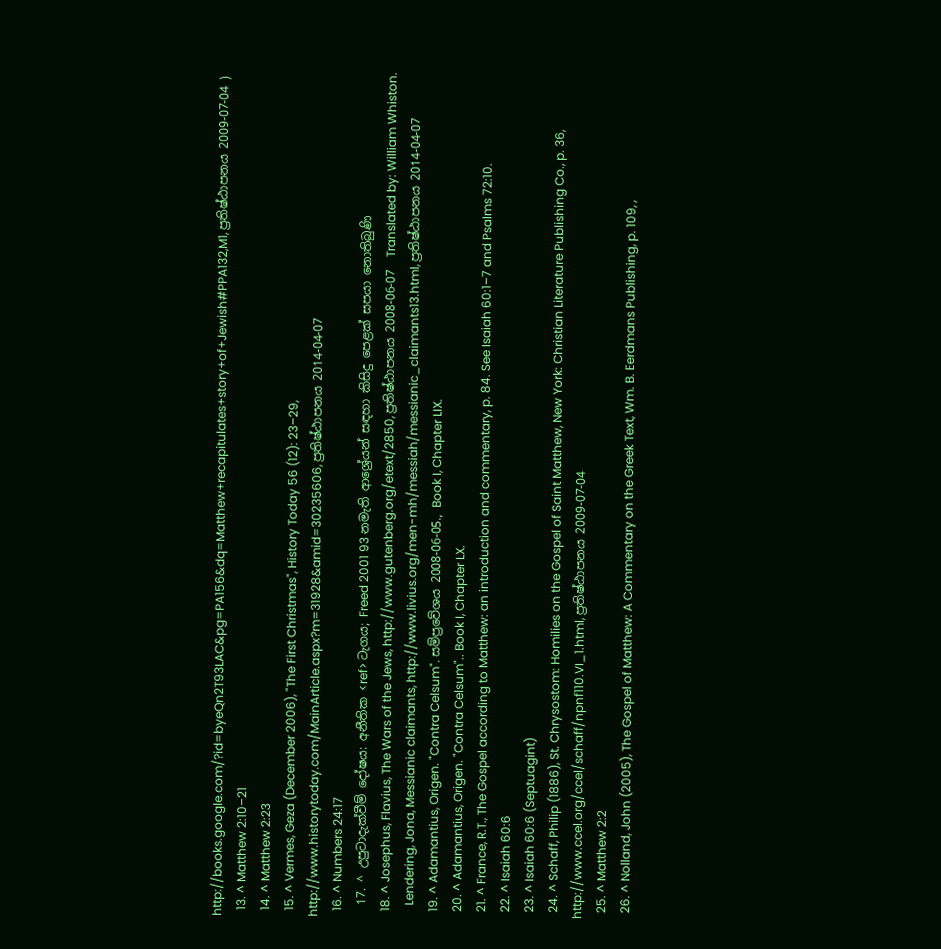http://books.google.com/?id=byeQn2T93LAC&pg=PA156&dq=Matthew+recapitulates+story+of+Jewish#PPA132,M1, ප්‍රතිෂ්ඨාපනය 2009-07-04 )
  13. ^ Matthew 2:10–21
  14. ^ Matthew 2:23
  15. ^ Vermes, Geza (December 2006), "The First Christmas", History Today 56 (12): 23–29, http://www.historytoday.com/MainArticle.aspx?m=31928&amid=30235606, ප්‍රතිෂ්ඨාපනය 2014-04-07
  16. ^ Numbers 24:17
  17. ^ උපුටාදැක්වීම් දෝෂය: අනීතික <ref> ටැගය; Freed 2001 93 නමැති ආශ්‍රේයන් සඳහා කිසිදු පෙළක් සපයා නොතිබුණි
  18. ^ Josephus, Flavius, The Wars of the Jews, http://www.gutenberg.org/etext/2850, ප්‍රතිෂ්ඨාපනය 2008-06-07  Translated by: William Whiston.
    Lendering, Jona, Messianic claimants, http://www.livius.org/men-mh/messiah/messianic_claimants13.html, ප්‍රතිෂ්ඨාපනය 2014-04-07
  19. ^ Adamantius, Origen. "Contra Celsum". සම්ප්‍රවේශය 2008-06-05., Book I, Chapter LIX.
  20. ^ Adamantius, Origen. "Contra Celsum".. Book I, Chapter LX.
  21. ^ France, R.T., The Gospel according to Matthew: an introduction and commentary, p. 84. See Isaiah 60:1–7 and Psalms 72:10.
  22. ^ Isaiah 60:6
  23. ^ Isaiah 60:6 (Septuagint)
  24. ^ Schaff, Philip (1886), St. Chrysostom: Homilies on the Gospel of Saint Matthew, New York: Christian Literature Publishing Co., p. 36, http://www.ccel.org/ccel/schaff/npnf110.VI_1.html, ප්‍රතිෂ්ඨාපනය 2009-07-04
  25. ^ Matthew 2:2
  26. ^ Nolland, John (2005), The Gospel of Matthew: A Commentary on the Greek Text, Wm. B. Eerdmans Publishing, p. 109, ,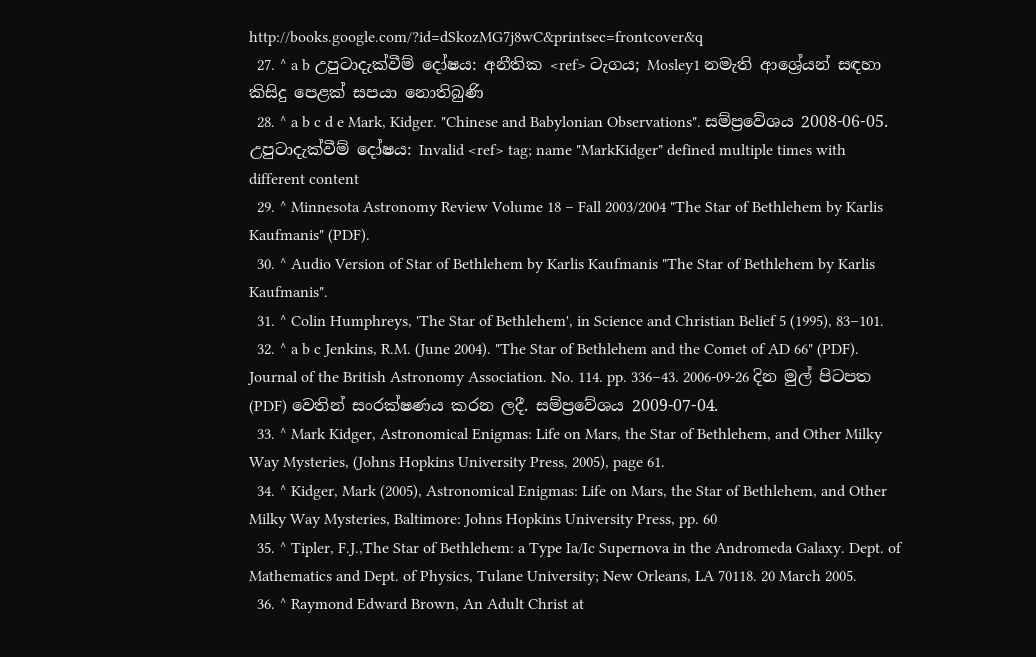http://books.google.com/?id=dSkozMG7j8wC&printsec=frontcover&q
  27. ^ a b උපුටාදැක්වීම් දෝෂය: අනීතික <ref> ටැගය; Mosley1 නමැති ආශ්‍රේයන් සඳහා කිසිදු පෙළක් සපයා නොතිබුණි
  28. ^ a b c d e Mark, Kidger. "Chinese and Babylonian Observations". සම්ප්‍රවේශය 2008-06-05. උපුටාදැක්වීම් දෝෂය: Invalid <ref> tag; name "MarkKidger" defined multiple times with different content
  29. ^ Minnesota Astronomy Review Volume 18 – Fall 2003/2004 "The Star of Bethlehem by Karlis Kaufmanis" (PDF).
  30. ^ Audio Version of Star of Bethlehem by Karlis Kaufmanis "The Star of Bethlehem by Karlis Kaufmanis".
  31. ^ Colin Humphreys, 'The Star of Bethlehem', in Science and Christian Belief 5 (1995), 83–101.
  32. ^ a b c Jenkins, R.M. (June 2004). "The Star of Bethlehem and the Comet of AD 66" (PDF). Journal of the British Astronomy Association. No. 114. pp. 336–43. 2006-09-26 දින මුල් පිටපත (PDF) වෙතින් සංරක්ෂණය කරන ලදී. සම්ප්‍රවේශය 2009-07-04.
  33. ^ Mark Kidger, Astronomical Enigmas: Life on Mars, the Star of Bethlehem, and Other Milky Way Mysteries, (Johns Hopkins University Press, 2005), page 61.
  34. ^ Kidger, Mark (2005), Astronomical Enigmas: Life on Mars, the Star of Bethlehem, and Other Milky Way Mysteries, Baltimore: Johns Hopkins University Press, pp. 60
  35. ^ Tipler, F.J.,The Star of Bethlehem: a Type Ia/Ic Supernova in the Andromeda Galaxy. Dept. of Mathematics and Dept. of Physics, Tulane University; New Orleans, LA 70118. 20 March 2005.
  36. ^ Raymond Edward Brown, An Adult Christ at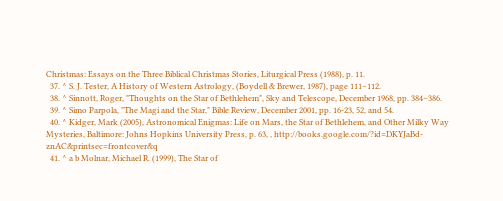Christmas: Essays on the Three Biblical Christmas Stories, Liturgical Press (1988), p. 11.
  37. ^ S. J. Tester, A History of Western Astrology, (Boydell & Brewer, 1987), page 111–112.
  38. ^ Sinnott, Roger, "Thoughts on the Star of Bethlehem", Sky and Telescope, December 1968, pp. 384–386.
  39. ^ Simo Parpola, "The Magi and the Star," Bible Review, December 2001, pp. 16-23, 52, and 54.
  40. ^ Kidger, Mark (2005), Astronomical Enigmas: Life on Mars, the Star of Bethlehem, and Other Milky Way Mysteries, Baltimore: Johns Hopkins University Press, p. 63, , http://books.google.com/?id=DKYJaBd-znAC&printsec=frontcover&q
  41. ^ a b Molnar, Michael R. (1999), The Star of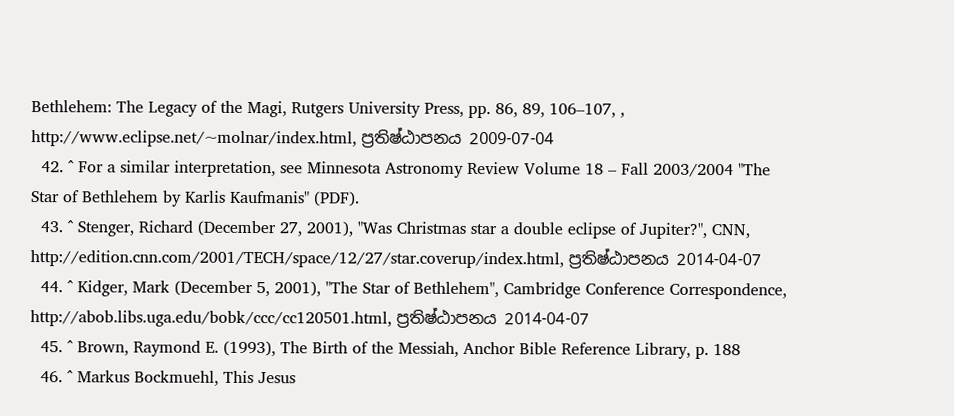Bethlehem: The Legacy of the Magi, Rutgers University Press, pp. 86, 89, 106–107, , http://www.eclipse.net/~molnar/index.html, ප්‍රතිෂ්ඨාපනය 2009-07-04
  42. ^ For a similar interpretation, see Minnesota Astronomy Review Volume 18 – Fall 2003/2004 "The Star of Bethlehem by Karlis Kaufmanis" (PDF).
  43. ^ Stenger, Richard (December 27, 2001), "Was Christmas star a double eclipse of Jupiter?", CNN, http://edition.cnn.com/2001/TECH/space/12/27/star.coverup/index.html, ප්‍රතිෂ්ඨාපනය 2014-04-07
  44. ^ Kidger, Mark (December 5, 2001), "The Star of Bethlehem", Cambridge Conference Correspondence, http://abob.libs.uga.edu/bobk/ccc/cc120501.html, ප්‍රතිෂ්ඨාපනය 2014-04-07
  45. ^ Brown, Raymond E. (1993), The Birth of the Messiah, Anchor Bible Reference Library, p. 188
  46. ^ Markus Bockmuehl, This Jesus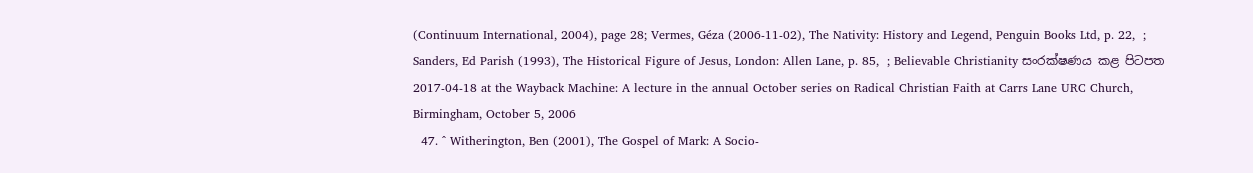(Continuum International, 2004), page 28; Vermes, Géza (2006-11-02), The Nativity: History and Legend, Penguin Books Ltd, p. 22,  ; Sanders, Ed Parish (1993), The Historical Figure of Jesus, London: Allen Lane, p. 85,  ; Believable Christianity සංරක්ෂණය කළ පිටපත 2017-04-18 at the Wayback Machine: A lecture in the annual October series on Radical Christian Faith at Carrs Lane URC Church, Birmingham, October 5, 2006
  47. ^ Witherington, Ben (2001), The Gospel of Mark: A Socio-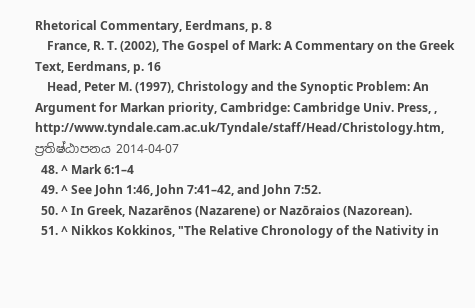Rhetorical Commentary, Eerdmans, p. 8
    France, R. T. (2002), The Gospel of Mark: A Commentary on the Greek Text, Eerdmans, p. 16
    Head, Peter M. (1997), Christology and the Synoptic Problem: An Argument for Markan priority, Cambridge: Cambridge Univ. Press, , http://www.tyndale.cam.ac.uk/Tyndale/staff/Head/Christology.htm, ප්‍රතිෂ්ඨාපනය 2014-04-07
  48. ^ Mark 6:1–4
  49. ^ See John 1:46, John 7:41–42, and John 7:52.
  50. ^ In Greek, Nazarēnos (Nazarene) or Nazōraios (Nazorean).
  51. ^ Nikkos Kokkinos, "The Relative Chronology of the Nativity in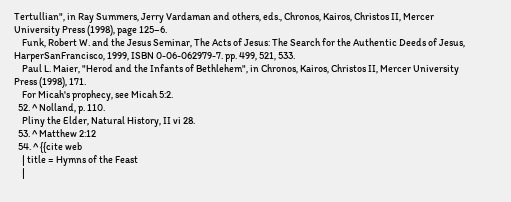Tertullian", in Ray Summers, Jerry Vardaman and others, eds., Chronos, Kairos, Christos II, Mercer University Press (1998), page 125–6.
    Funk, Robert W. and the Jesus Seminar, The Acts of Jesus: The Search for the Authentic Deeds of Jesus, HarperSanFrancisco, 1999, ISBN 0-06-062979-7. pp. 499, 521, 533.
    Paul L. Maier, "Herod and the Infants of Bethlehem", in Chronos, Kairos, Christos II, Mercer University Press (1998), 171.
    For Micah's prophecy, see Micah 5:2.
  52. ^ Nolland, p. 110.
    Pliny the Elder, Natural History, II vi 28.
  53. ^ Matthew 2:12
  54. ^ {{cite web
    | title = Hymns of the Feast
    |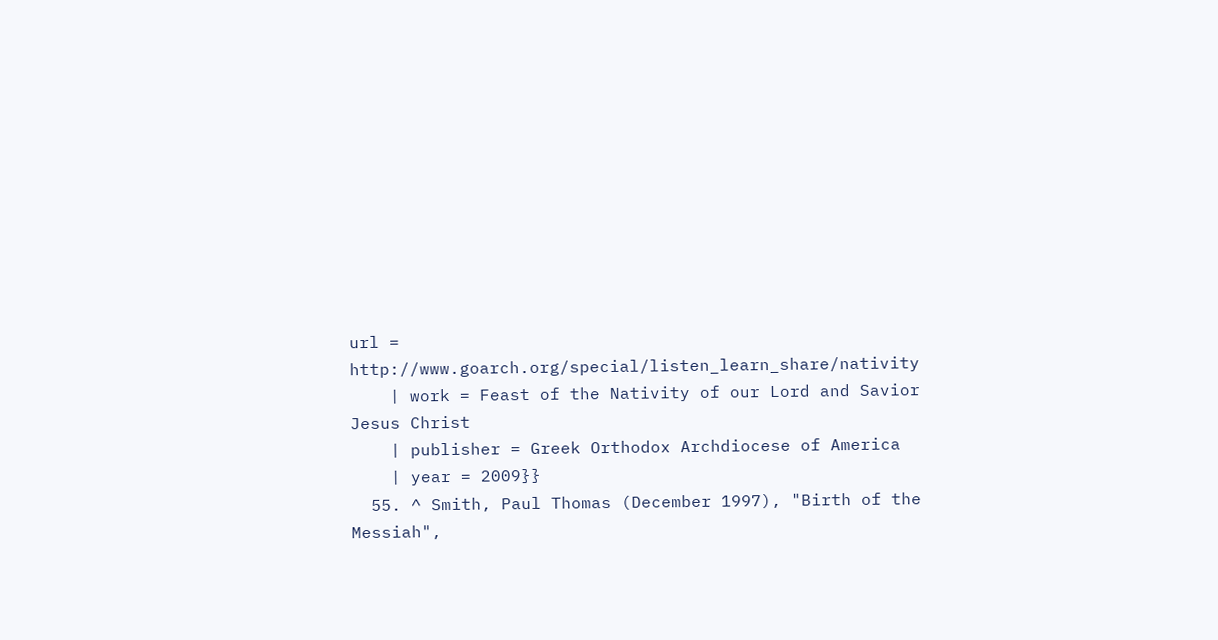url = http://www.goarch.org/special/listen_learn_share/nativity
    | work = Feast of the Nativity of our Lord and Savior Jesus Christ
    | publisher = Greek Orthodox Archdiocese of America
    | year = 2009}}
  55. ^ Smith, Paul Thomas (December 1997), "Birth of the Messiah",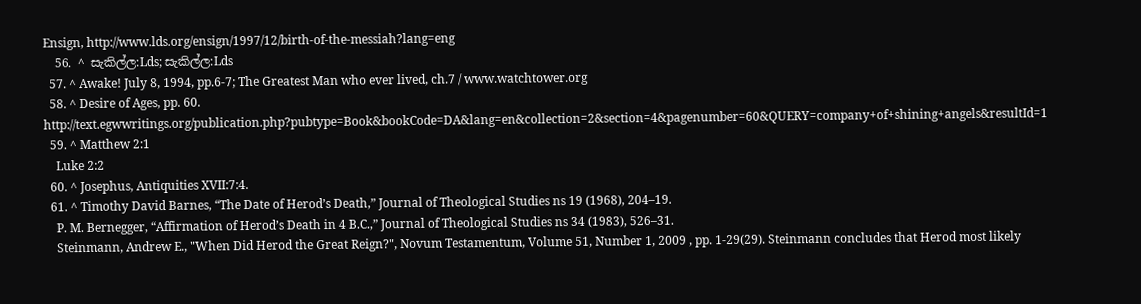Ensign, http://www.lds.org/ensign/1997/12/birth-of-the-messiah?lang=eng
  56. ^ සැකිල්ල:Lds; සැකිල්ල:Lds
  57. ^ Awake! July 8, 1994, pp.6-7; The Greatest Man who ever lived, ch.7 / www.watchtower.org
  58. ^ Desire of Ages, pp. 60. http://text.egwwritings.org/publication.php?pubtype=Book&bookCode=DA&lang=en&collection=2&section=4&pagenumber=60&QUERY=company+of+shining+angels&resultId=1
  59. ^ Matthew 2:1
    Luke 2:2
  60. ^ Josephus, Antiquities XVII:7:4.
  61. ^ Timothy David Barnes, “The Date of Herod’s Death,” Journal of Theological Studies ns 19 (1968), 204–19.
    P. M. Bernegger, “Affirmation of Herod’s Death in 4 B.C.,” Journal of Theological Studies ns 34 (1983), 526–31.
    Steinmann, Andrew E., "When Did Herod the Great Reign?", Novum Testamentum, Volume 51, Number 1, 2009 , pp. 1-29(29). Steinmann concludes that Herod most likely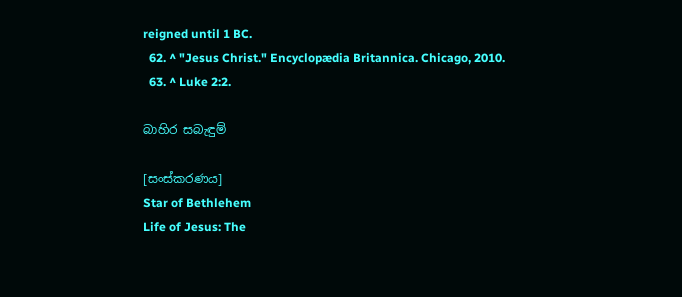reigned until 1 BC.
  62. ^ "Jesus Christ." Encyclopædia Britannica. Chicago, 2010.
  63. ^ Luke 2:2.

බාහිර සබැඳුම්

[සංස්කරණය]
Star of Bethlehem
Life of Jesus: The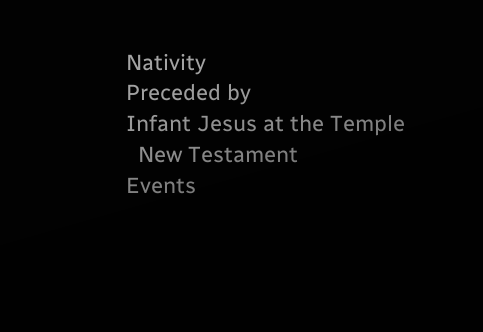Nativity
Preceded by
Infant Jesus at the Temple
  New Testament
Events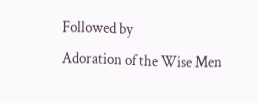Followed by
Adoration of the Wise Men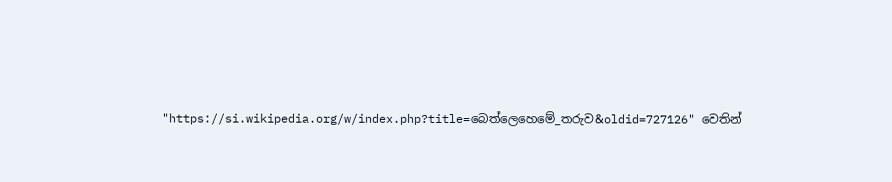"https://si.wikipedia.org/w/index.php?title=බෙත්ලෙහෙමේ‍_තරුව&oldid=727126" වෙතින්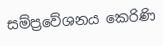සම්ප්‍රවේශනය කෙරිණි